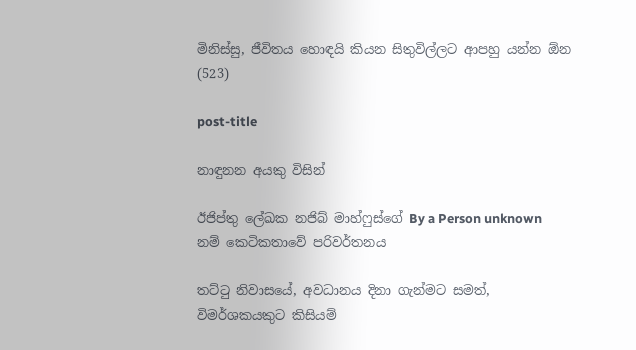මිනිස්සු, ජීවිතය හොඳයි කියන සිතුවිල්ලට ආපහු යන්න ඕන (523)

post-title

නාඳුනන අයකු විසින්

ඊජිප්තු ලේඛක නජිබ් මාහ්ෆුස්ගේ By a Person unknown නම් කෙටිකතාවේ පරිවර්තනය

තට්ටු නිවාසයේ, අවධානය දිනා ගැන්මට සමත්, විමර්ශකයකුට කිසියම්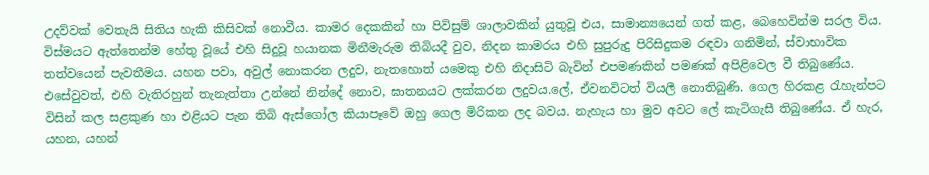උදව්වක් වෙතැයි සිතිය හැකි කිසිවක් නොවීය. කාමර දෙකකින් හා පිවිසුම් ශාලාවකින් යුතුවූ එය, සාමාන්‍යයෙන් ගත් කළ, බෙහෙවින්ම සරල විය. විස්මයට ඇත්තෙන්ම හේතු වූයේ එහි සිදුවූ හයානක මිනීමැරුම තිබියදී වුව, නිදන කාමරය එහි සුපුරුදු පිරිසිදුකම රඳවා ගනිමින්, ස්වාභාවික තත්වයෙන් පැවතීමය. යහන පවා, අවුල් නොකරන ලදුව, නැතහොත් යමෙකු එහි නිදාසිටි බැවින් එපමණකින් පමණක් අපිළිවෙල වී තිබුණේය. එසේවුවත්, එහි වැතිරහුන් තැනැත්තා උන්නේ නින්දේ නොව, ඝාතනයට ලක්කරන ලදුවය.ලේ, ඒවනවිටත් වියලී නොතිබුණි. ගෙල හිරකළ රැහැන්පට විසින් කල සළකුණ හා එළියට පැන තිබි ඇස්ගෝල කියාපෑවේ ඔහු ගෙල මිරිකන ලද බවය. නැහැය හා මුව අවට ලේ කැටිගැසී තිබුණේය. ඒ හැර, යහන, යහන්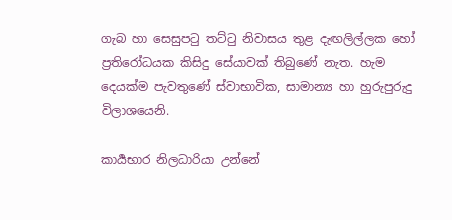ගැබ හා සෙසුපටු තට්ටු නිවාසය තුළ දැඟලිල්ලක හෝ ප්‍රතිරෝධයක කිසිදු සේයාවක් තිබුණේ නැත. හැම දෙයක්ම පැවතුණේ ස්වාභාවික, සාමාන්‍ය හා හුරුපුරුදු විලාශයෙනි.

කාර්‍යභාර නිලධාරියා උන්නේ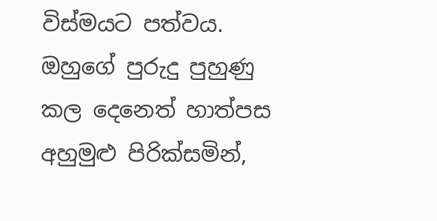විස්මයට පත්වය. ඔහුගේ පුරුදු පුහුණු කල දෙනෙත් හාත්පස අහුමුළු පිරික්සමින්,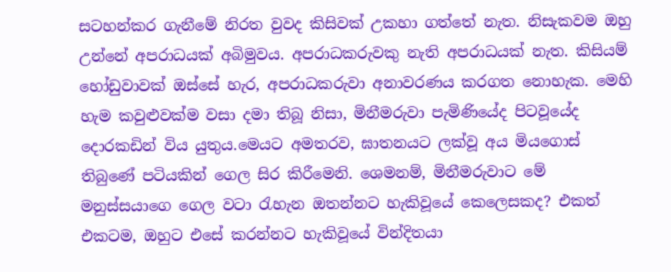සටහන්කර ගැනීමේ නිරත වුවද කිසිවක් උකහා ගත්තේ නැත. නිසැකවම ඔහු උන්නේ අපරාධයක් අබිමුවය. අපරාධකරුවකු නැති අපරාධයක් නැත. කිසියම් හෝඩුවාවක් ඔස්සේ හැර, අපරාධකරුවා අනාවරණය කරගත නොහැක. මෙහි හැම කවුළුවක්ම වසා දමා තිබූ නිසා, මිනීමරුවා පැමිණියේද පිටවූයේද දොරකඩින් විය යුතුය.මෙයට අමතරව, ඝාතනයට ලක්වූ අය මියගොස් තිබුණේ පටියකින් ගෙල සිර කිරීමෙනි. ශෙමනම්, මිනීමරුවාට මේ මනුස්සයාගෙ ගෙල වටා රැහැන ඔතන්නට හැකිවූයේ කෙලෙසකද? එකත් එකටම, ඔහුට එසේ කරන්නට හැකිවූයේ වින්දිතයා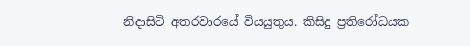නිදාසිටි අතරවාරයේ වියයුතුය. කිසිදු ප්‍රතිරෝධයක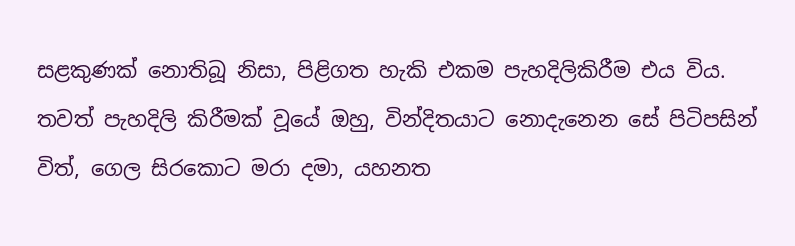සළකුණක් නොතිබූ නිසා, පිළිගත හැකි එකම පැහදිලිකිරීම එය විය. තවත් පැහදිලි කිරීමක් වූයේ ඔහු, වින්දිතයාට නොදැනෙන සේ පිටිපසින් විත්, ගෙල සිරකොට මරා දමා, යහනත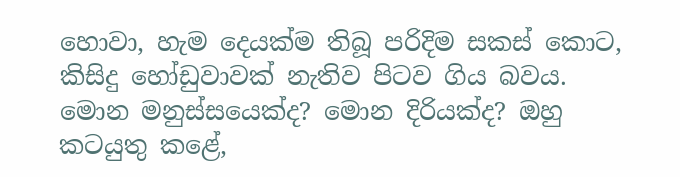හොවා, හැම දෙයක්ම තිබූ පරිදිම සකස් කොට, කිසිදු හෝඩුවාවක් නැතිව පිටව ගිය බවය. මොන මනුස්සයෙක්ද? මොන දිරියක්ද? ඔහු කටයුතු කළේ,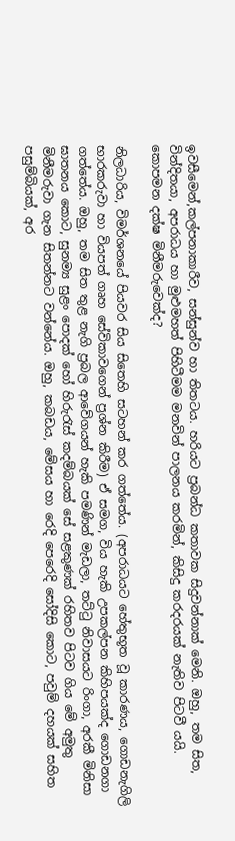ඉවසීමෙන්,කල්පනාකාරීව, සන්සුන්ව හා තිතටය. හරියට ප්‍රබන්ධ කතාවක සිදුවන්නාක් මෙනි. ඔහු, තම සිත, වින්දිතයා, අපරාධය හා මුළුමහත් පිහිටීමම මනවින් පාලනය කරමින්, කිසිදු කරදරයක් නැතිව පිටවී යයි. කොපමන දක්ෂ මිනීමරුවෙක්ද?

නිලධාරිය, විමර්ශනයේ පියවර සිය සිතෙහි සටහන් කර ගත්තේය. (අපරාධයට හේතුභූත වූ කාරණය, ගොඩනැගිලි භාරකරුවා හා වියපත් ගෘහ සේවිකාවගෙන් ප්‍රශ්න කිරීම) ඒ සමග, විය හැකි උපකල්පන කිහිපයක්ද ගොඩනගා ගත්තේය. ඔහු, තම සිත තුළ නැගි ප්‍රබල ආවේගයන් හැකි පමණින් මැඩලා, තට්ටු නිවාසයට රිංගා, අරකී මිනිසා ඝාතනය කොට, සුනම්‍ය සුළං පොදක් හෝ හිරුරැස් කදම්බයක් සේ සළකුණක් රහිතව පිටව ගිය මේ අමුතු මිනීමරුවා ගැන සිතන්නට වන්නේය. ඔහු, කබඩය, මේසය හා රෙදි පෙරෙදි සෝදිසි කොට, පවුම් දහයක් සහිත පසුම්බියක්, අර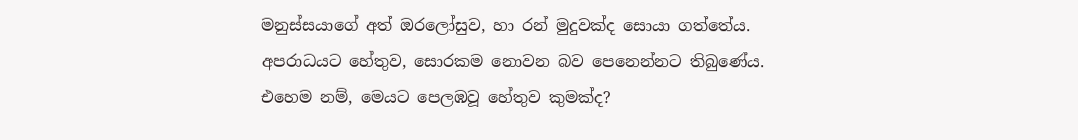මනුස්සයාගේ අත් ඔරලෝසුව, හා රන් මුදුවක්ද සොයා ගත්තේය. අපරාධයට හේතුව, සොරකම නොවන බව පෙනෙන්නට තිබුණේය. එහෙම නම්, මෙයට පෙලඹවූ හේතුව කුමක්ද?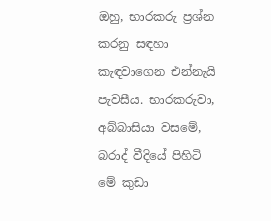ඔහු, භාරකරු ප්‍රශ්න කරනු සඳහා කැඳවාගෙන එන්නැයි පැවසීය. භාරකරුවා, අබ්බාසියා වසමේ, බරාද් වීදියේ පිහිටි මේ කුඩා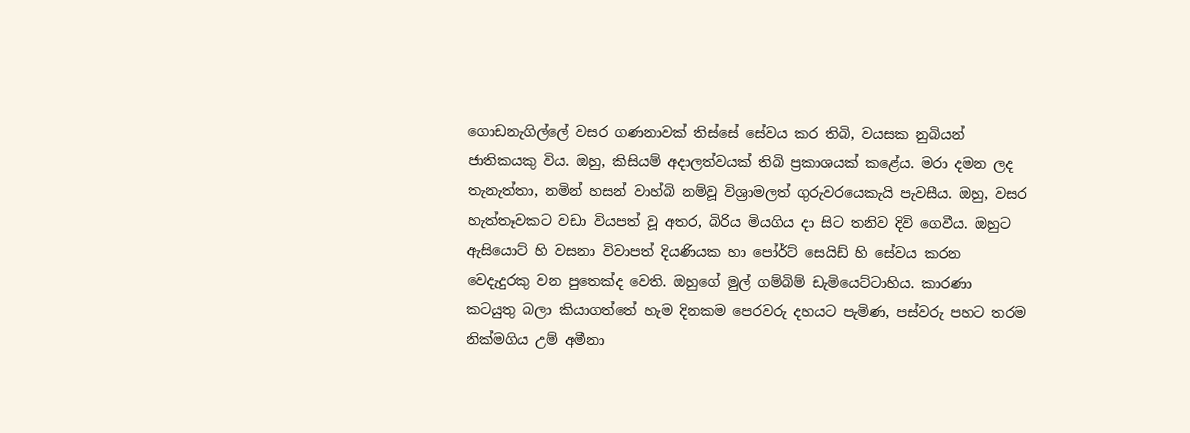ගොඩනැගිල්ලේ වසර ගණනාවක් තිස්සේ සේවය කර තිබි, වයසක නුබියන් ජාතිකයකු විය. ඔහු, කිසියම් අදාලත්වයක් තිබි ප්‍රකාශයක් කළේය. මරා දමන ලද තැනැත්තා, නමින් හසන් වාහ්බි නම්වූ විශ්‍රාමලත් ගුරුවරයෙකැයි පැවසීය. ඔහු, වසර හැත්තෑවකට වඩා වියපත් වූ අතර, බිරිය මියගිය දා සිට තනිව දිවි ගෙවීය. ඔහුට ඇසියොට් හි වසනා විවාපත් දියණියක හා පෝර්ට් සෙයිඩ් හි සේවය කරන වෙදැදුරකු වන පුතෙක්ද වෙති. ඔහුගේ මුල් ගම්බිම් ඩැමියෙට්ටාහිය. කාරණා කටයුතු බලා කියාගත්තේ හැම දිනකම පෙරවරු දහයට පැමිණ, පස්වරු පහට තරම නික්මගිය උම් අමීනා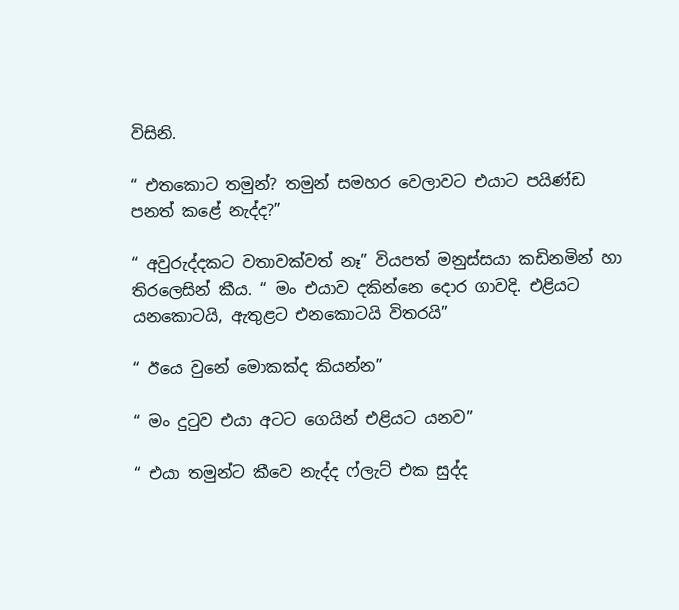විසිනි.

“ එතකොට තමුන්? තමුන් සමහර වෙලාවට එයාට පයිණ්ඩ පනත් කළේ නැද්ද?”

“ අවුරුද්දකට වතාවක්වත් නෑ” වියපත් මනුස්සයා කඩිනමින් හා තිරලෙසින් කීය. “ මං එයාව දකින්නෙ දොර ගාවදි. එළියට යනකොටයි, ඇතුළට එනකොටයි විතරයි”

“ ඊයෙ වුනේ මොකක්ද කියන්න”

“ මං දුටුව එයා අටට ගෙයින් එළියට යනව”

“ එයා තමුන්ට කීවෙ නැද්ද ෆ්ලැට් එක සුද්ද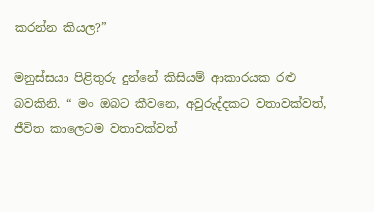කරන්න කියල?”

මනුස්සයා පිළිතුරු දුන්නේ කිසියම් ආකාරයක රළු බවකිනි. “ මං ඔබට කීවනෙ, අවුරුද්දකට වතාවක්වත්, ජීවිත කාලෙටම වතාවක්වත්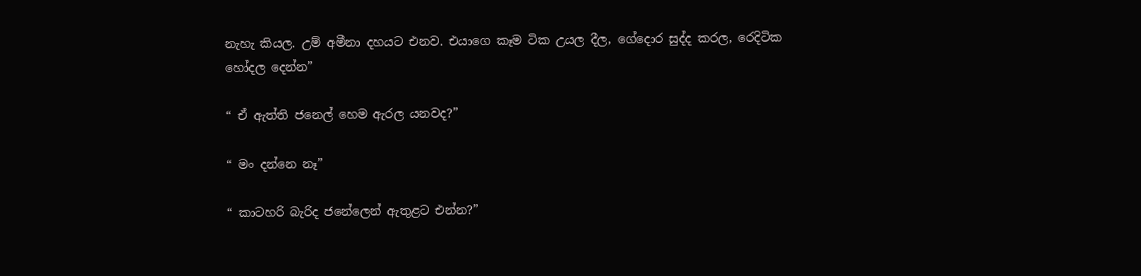නැහැ කියල. උම් අමීනා දහයට එනව. එයාගෙ කෑම ටික උයල දීල, ගේදොර සුද්ද කරල, රෙදිටික හෝදල දෙන්න”

“ ඒ ඇත්ති ජනෙල් හෙම ඇරල යනවද?”

“ මං දන්නෙ නෑ”

“ කාටහරි බැරිද ජනේලෙන් ඇතුළට එන්න?”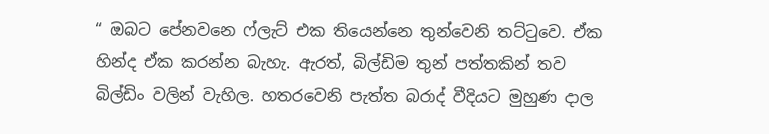“ ඔබට පේනවනෙ ෆ්ලැට් එක තියෙන්නෙ තුන්වෙනි තට්ටුවෙ. ඒක හින්ද ඒක කරන්න බැහැ. ඇරත්, බිල්ඩිම තුන් පත්තකින් තව බිල්ඩිං වලින් වැහිල. හතරවෙනි පැත්ත බරාද් වීදියට මුහුණ දාල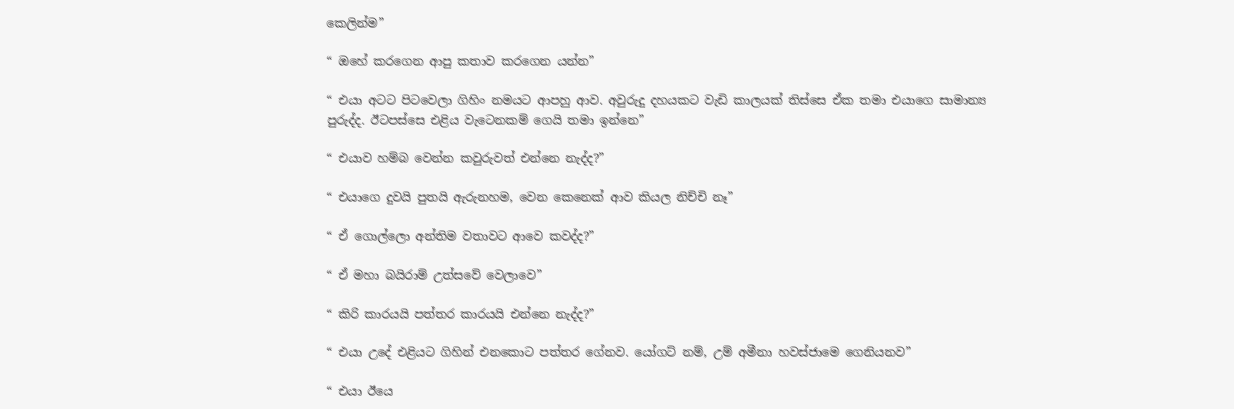කෙලින්ම”

“ ඔහේ කරගෙන ආපු කතාව කරගෙන යන්න”

“ එයා අටට පිටවෙලා ගිහිං නමයට ආපහු ආව. අවුරුදු දහයකට වැඩි කාලයක් තිස්සෙ ඒක තමා එයාගෙ සාමාන්‍ය පුරුද්ද. ඊටපස්සෙ එළිය වැටෙනකම් ගෙයි තමා ඉන්නෙ”

“ එයාව හම්බ වෙන්න කවුරුවත් එන්නෙ නැද්ද?”

“ එයාගෙ දුවයි පුතයි ඇරුනහම, වෙන කෙනෙක් ආව කියල නිච්චි නෑ”

“ ඒ ගොල්ලො අන්තිම වතාවට ආවෙ කවද්ද?”

“ ඒ මහා බයිරාම් උත්සවේ වෙලාවෙ”

“ කිරි කාරයයි පත්තර කාරයයි එන්නෙ නැද්ද?”

“ එයා උදේ එළියට ගිහින් එනකොට පත්තර ගේනව. යෝගට් නම්, උම් අමීනා හවස්ජාමෙ ගෙනියනව”

“ එයා ඊයෙ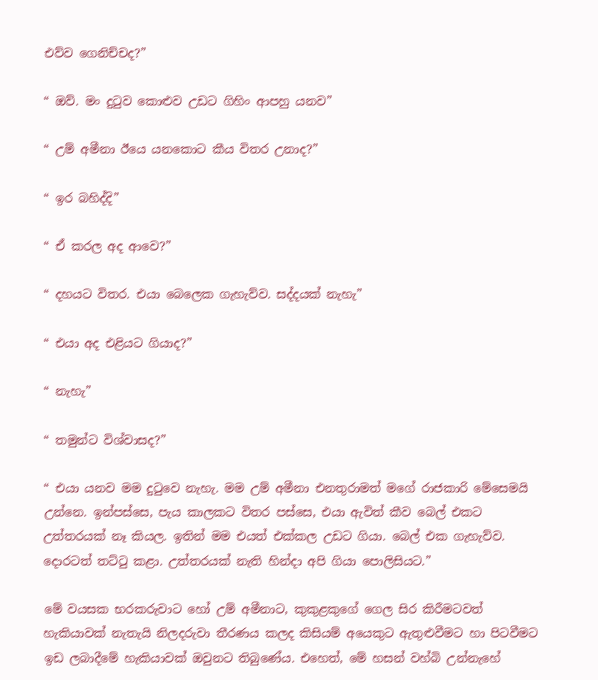එව්ව ගෙනිච්චද?”

“ ඔව්. මං දුටුව කොළුව උඩට ගිහිං ආපහු යනව”

“ උම් අමීනා ඊයෙ යනකොට කීය විතර උනාද?”

“ ඉර බහිද්දි”

“ ඒ කරල අද ආවෙ?”

“ දහයට විතර. එයා බෙලෙක ගැහැව්ව. සද්දයක් නැහැ”

“ එයා අද එළියට ගියාද?”

“ නැහැ”

“ තමුන්ට විශ්වාසද?”

“ එයා යනව මම දුටුවෙ නැහැ. මම උම් අමීනා එනතුරාමත් මගේ රාජකාරි මේසෙමයි උන්නෙ. ඉන්පස්සෙ, පැය කාලකට විතර පස්සෙ, එයා ඇවිත් කීව බෙල් එකට උත්තරයක් නෑ කියල. ඉතින් මම එයත් එක්කල උඩට ගියා. බෙල් එක ගැහැව්ව. දොරටත් තට්ටු කළා. උත්තරයක් නැති හින්දා අපි ගියා පොලිසියට.”

මේ වයසක භරකරුවාට හෝ උම් අමීනාට, කුකුළකුගේ ගෙල සිර කිරීමටවත් හැකියාවක් නැතැයි නිලදරුවා තීරණය කලද කිසියම් අයෙකුට ඇතුළුවීමට හා පිටවීමට ඉඩ ලබාදීමේ හැකියාවක් ඔවුනට තිබුණේය. එහෙත්, මේ හසන් වහ්බි උන්නැහේ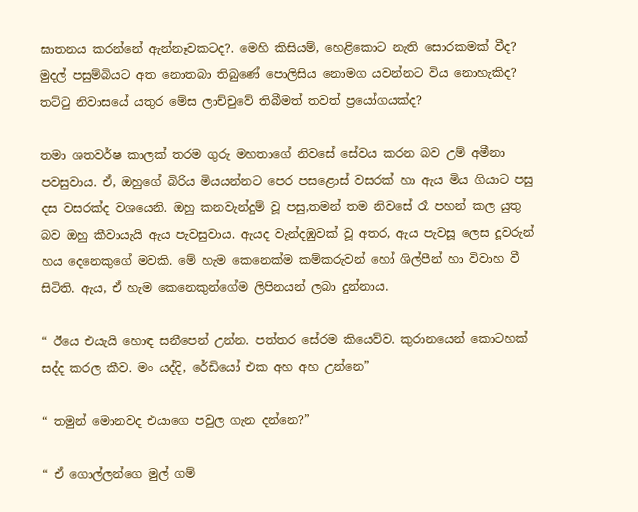ඝාතනය කරන්නේ ඇන්නෑවකටද?. මෙහි කිසියම්, හෙළිකොට නැති සොරකමක් වීද? මුදල් පසුම්බියට අත නොතබා තිබුණේ පොලිසිය නොමග යවන්නට විය නොහැකිද? තට්ටු නිවාසයේ යතුර මේස ලාච්චුවේ තිබීමත් තවත් ප්‍රයෝගයක්ද?

තමා ශතවර්ෂ කාලක් තරම ගුරු මහතාගේ නිවසේ සේවය කරන බව උම් අමීනා පවසුවාය. ඒ, ඔහුගේ බිරිය මියයන්නට පෙර පසළොස් වසරක් හා ඇය මිය ගියාට පසු දස වසරක්ද වශයෙනි. ඔහු කනවැන්දුම් වූ පසු,තමන් තම නිවසේ රෑ පහන් කල යුතු බව ඔහු කීවායැයි ඇය පැවසුවාය. ඇයද වැන්දඹුවක් වූ අතර, ඇය පැවසූ ලෙස දූවරුන් හය දෙනෙකුගේ මවකි. මේ හැම කෙනෙක්ම කම්කරුවන් හෝ ශිල්පීන් හා විවාහ වී සිටිති. ඇය, ඒ හැම කෙනෙකුන්ගේම ලිපිනයන් ලබා දුන්නාය.

“ ඊයෙ එයැයි හොඳ සනීපෙන් උන්න. පත්තර සේරම කියෙව්ව. කුරානයෙන් කොටහක් සද්ද කරල කීව. මං යද්දි, රේඩියෝ එක අහ අහ උන්නෙ”

“ තමුන් මොනවද එයාගෙ පවුල ගැන දන්නෙ?”

“ ඒ ගොල්ලන්ගෙ මුල් ගම්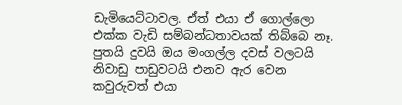ඩැමියෙට්ටාවල. ඒත් එයා ඒ ගොල්ලො එක්ක වැඩි සම්බන්ධතාවයක් තිබ්බෙ නෑ. පුතයි දුවයි ඔය මංගල්ල දවස් වලටයි නිවාඩු පාඩුවටයි එනව ඇර වෙන කවුරුවත් එයා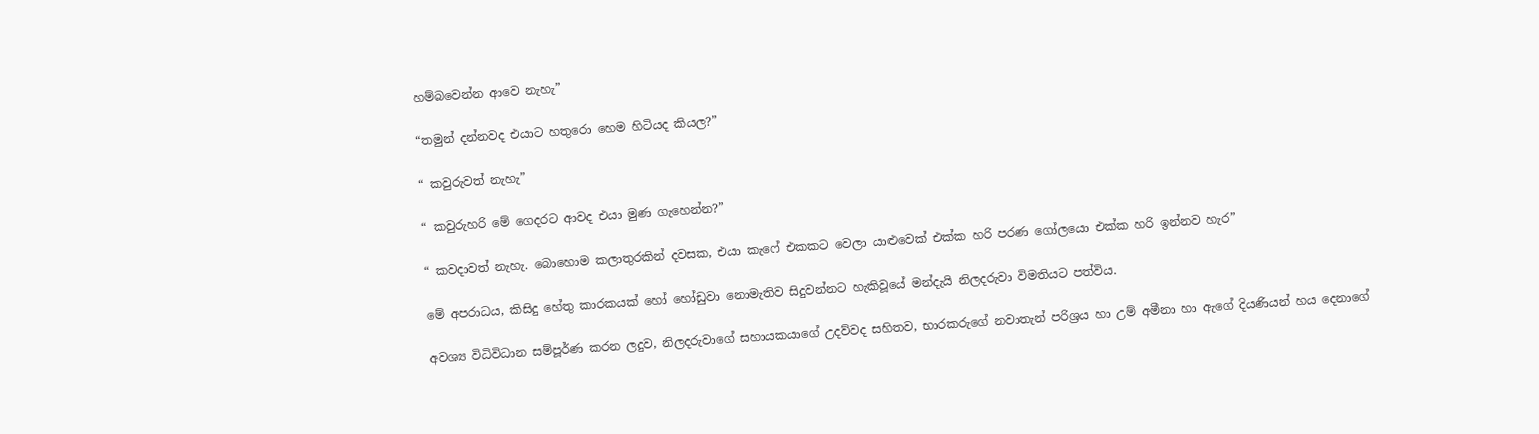හම්බවෙන්න ආවෙ නැහැ”

“තමුන් දන්නවද එයාට හතුරො හෙම හිටියද කියල?”

“ කවුරුවත් නැහැ”

“ කවුරුහරි මේ ගෙදරට ආවද එයා මුණ ගැහෙන්න?”

“ කවදාවත් නැහැ. බොහොම කලාතුරකින් දවසක, එයා කැෆේ එකකට වෙලා යාළුවෙක් එක්ක හරි පරණ ගෝලයො එක්ක හරි ඉන්නව හැර”

මේ අපරාධය, කිසිදු හේතු කාරකයක් හෝ හෝඩුවා නොමැතිව සිදුවන්නට හැකිවූයේ මන්දැයි නිලදරුවා විමතියට පත්විය.

අවශ්‍ය විධිවිධාන සම්පූර්ණ කරන ලදුව, නිලදරුවාගේ සහායකයාගේ උදව්වද සහිතව, භාරකරුගේ නවාතැන් පරිශ්‍රය හා උම් අමීනා හා ඇගේ දියණියන් හය දෙනාගේ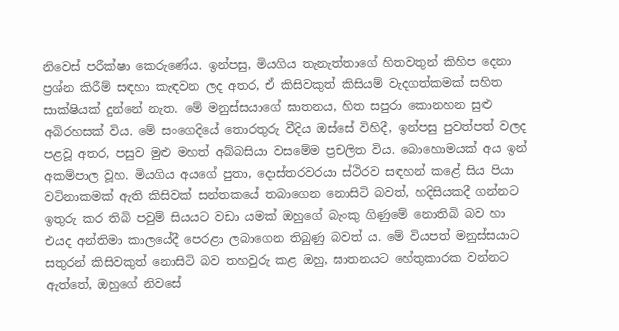නිවෙස් පරීක්ෂා කෙරුණේය. ඉන්පසු, මියගිය තැනැත්තාගේ හිතවතුන් කිහිප දෙනා ප්‍රශ්න කිරීම් සඳහා කැඳවන ලද අතර, ඒ කිසිවකුත් කිසියම් වැදගත්කමක් සහිත සාක්ෂියක් දුන්නේ නැත. මේ මනුස්සයාගේ ඝාතනය, හිත සපුරා කොනහන සුළු අබිරහසක් විය. මේ සංගෙදියේ තොරතුරු වීදිය ඔස්සේ විහිදී, ඉන්පසු පුවත්පත් වලද පළවූ අතර, පසුව මුළු මහත් අබ්බසියා වසමේම ප්‍රචලිත විය. බොහොමයක් අය ඉන් අකම්පාල වූහ. මියගිය අයගේ පුතා, දොස්තරවරයා ස්ථිරව සඳහන් කළේ සිය පියා වටිනාකමක් ඇති කිසිවක් සන්තකයේ තබාගෙන නොසිටි බවත්, හදිසියකදී ගන්නට ඉතුරු කර තිබි පවුම් සියයට වඩා යමක් ඔහුගේ බැංකු ගිණුමේ නොතිබි බව හා එයද අන්තිමා කාලයේදී පෙරළා ලබාගෙන තිබුණු බවත් ය. මේ වියපත් මනුස්සයාට සතුරන් කිසිවකුත් නොසිටි බව තහවුරු කළ ඔහු, ඝාතනයට හේතුකාරක වන්නට ඇත්තේ, ඔහුගේ නිවසේ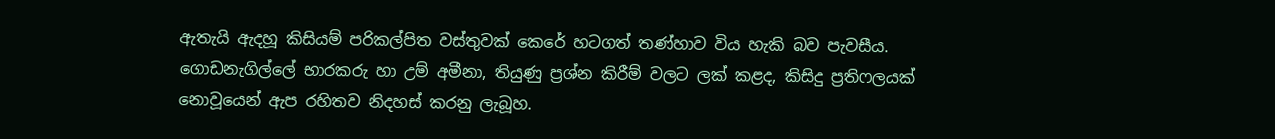ඇතැයි ඇදහූ කිසියම් පරිකල්පිත වස්තුවක් කෙරේ හටගත් තණ්හාව විය හැකි බව පැවසීය. ගොඩනැගිල්ලේ භාරකරු හා උම් අමීනා, තියුණු ප්‍රශ්න කිරීම් වලට ලක් කළද, කිසිදු ප්‍රතිෆලයක් නොවූයෙන් ඇප රහිතව නිදහස් කරනු ලැබූහ.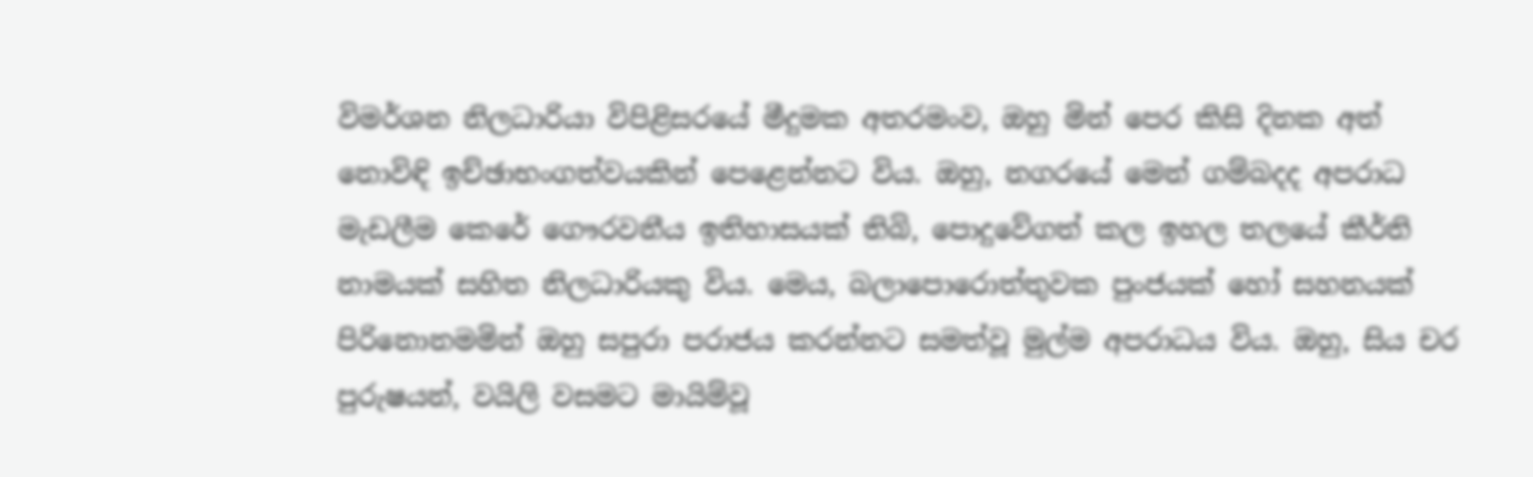විමර්ශන නිලධාරියා විපිළිසරයේ මීදුමක අතරමංව, ඔහු මින් පෙර කිසි දිනක අත් නොවිඳි ඉච්ඡාභංගත්වයකින් පෙළෙන්නට විය. ඔහු, නගරයේ මෙන් ගම්බදද අපරාධ මැඩලීම කෙරේ ගෞරවනීය ඉතිහාසයක් තිබි, පොදුවේගත් කල ඉහල තලයේ කීර්ති නාමයක් සහිත නිලධාරියකු විය. මෙය, බලාපොරොත්තුවක පුංජයක් හෝ සහනයක් පිරිනොනමමින් ඔහු සපුරා පරාජය කරන්නට සමත්වූ මුල්ම අපරාධය විය. ඔහු, සිය චර පුරුෂයන්, වයිලි වසමට මායිම්වූ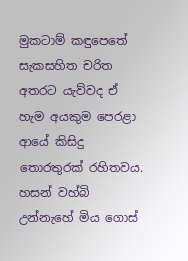මුකටාම් කඳුපෙතේ සැකසහිත චරිත අතරට යැව්වද ඒ හැම අයකුම පෙරළා ආයේ කිසිදු තොරතුරක් රහිතවය. හසන් වහ්බි උන්නැහේ මිය ගොස්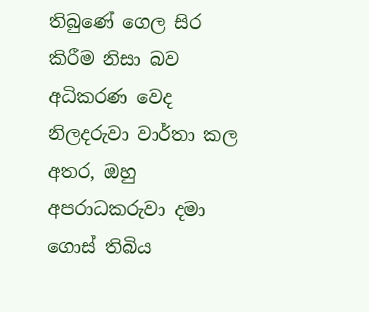තිබුණේ ගෙල සිර කිරීම නිසා බව අධිකරණ වෙද නිලදරුවා වාර්තා කල අතර, ඔහු අපරාධකරුවා දමා ගොස් තිබිය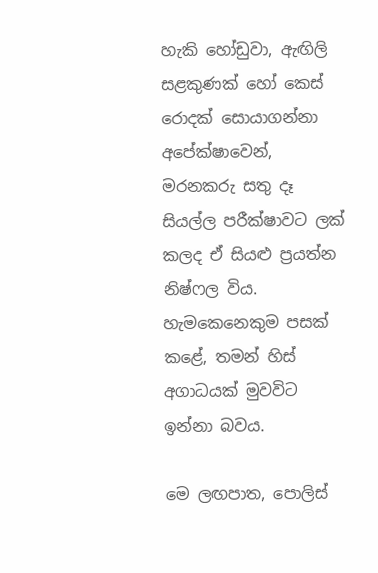හැකි හෝඩුවා, ඇඟිලි සළකුණක් හෝ කෙස් රොදක් සොයාගන්නා අපේක්ෂාවෙන්, මරනකරු සතු දෑ සියල්ල පරීක්ෂාවට ලක් කලද ඒ සියළු ප්‍රයත්න නිෂ්ෆල විය. හැමකෙනෙකුම පසක් කළේ, තමන් හිස් අගාධයක් මුවවිට ඉන්නා බවය.

මෙ ලඟපාත, පොලිස්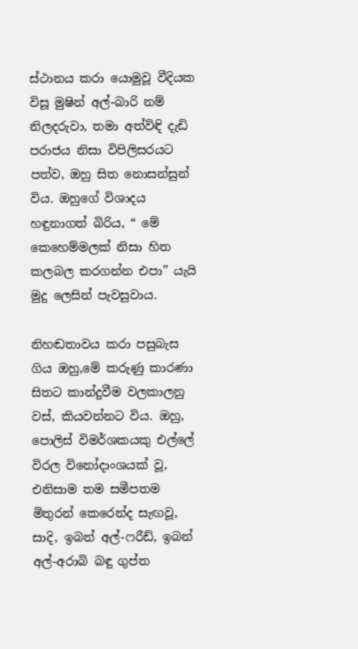ස්ථානය කරා යොමුවූ වීදියක විසූ මුෂින් අල්-බාරි නම් නිලදරුවා, තමා අත්විඳි දැඩි පරාජය නිසා විපිලිසරයට පත්ව, ඔහු සිත නොසන්සුන් විය. ඔහුගේ විශාදය හඳුනාගත් බිරිය, “ මේ කෙහෙම්මලක් නිසා හිත කලබල කරගන්න එපා” යැයි මුදු ලෙසින් පැවසුවාය.

නිහඬතාවය කරා පසුබැස ගිය ඔහු,මේ කරුණු කාරණා සිතට කාන්දුවීම වලකාලනු වස්, කියවන්නට විය. ඔහු, පොලිස් විමර්ශකයකු එල්ලේ විරල විනෝදාංශයක් වූ, එනිසාම තම සමීපතම මිතුරන් කෙරෙන්ද සැඟවූ, සාදි, ඉබන් අල්-ෆරීඩ්, ඉබන් අල්-අරාබි බඳු ගුප්ත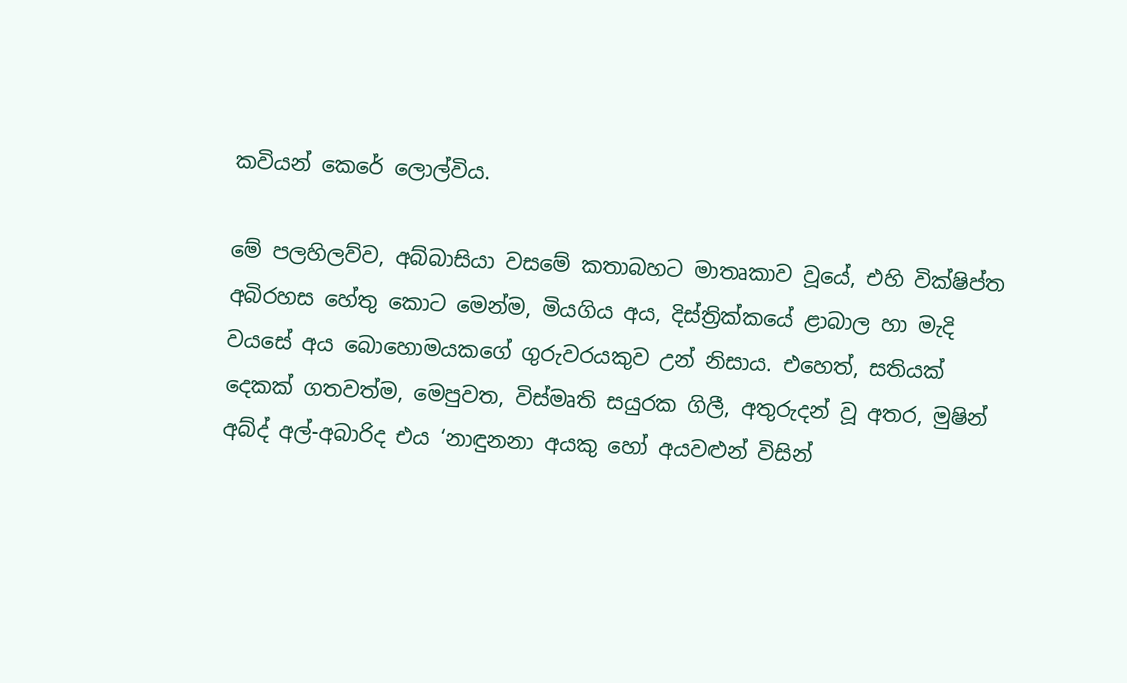කවියන් කෙරේ ලොල්විය.

මේ පලහිලව්ව, අබ්බාසියා වසමේ කතාබහට මාතෘකාව වූයේ, එහි වික්ෂිප්ත අබිරහස හේතු කොට මෙන්ම, මියගිය අය, දිස්ත්‍රික්කයේ ළාබාල හා මැදි වයසේ අය බොහොමයකගේ ගුරුවරයකුව උන් නිසාය. එහෙත්, සතියක් දෙකක් ගතවත්ම, මෙපුවත, විස්මෘති සයුරක ගිලී, අතුරුදන් වූ අතර, මුෂින් අබ්ද් අල්-අබාරිද එය ‘නාඳුනනා අයකු හෝ අයවළුන් විසින්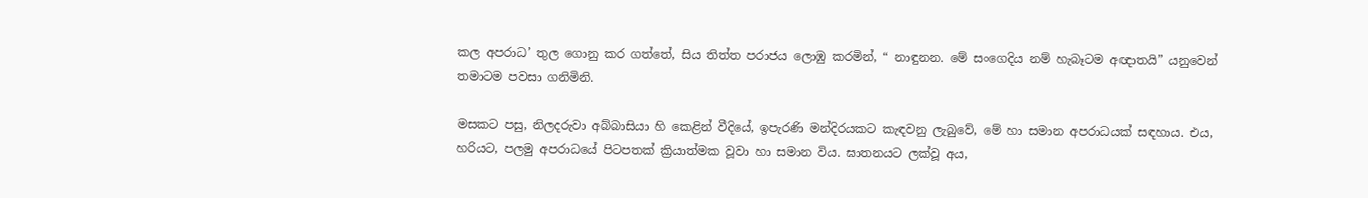කල අපරාධ’ තුල ගොනු කර ගත්තේ, සිය තිත්ත පරාජය ලොඹු කරමින්, “ නාඳුනන. මේ සංගෙදිය නම් හැබෑටම අඥාතයි” යනුවෙන් තමාටම පවසා ගනිමිනි.

මසකට පසු, නිලදරුවා අබ්බාසියා හි කෙළින් වීදියේ, ඉපැරණි මන්දිරයකට කැඳවනු ලැබුවේ, මේ හා සමාන අපරාධයක් සඳහාය. එය, හරියට, පලමු අපරාධයේ පිටපතක් ක්‍රියාත්මක වූවා හා සමාන විය. ඝාතනයට ලක්වූ අය,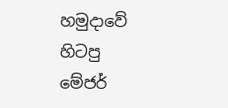හමුදාවේ හිටපු මේජර්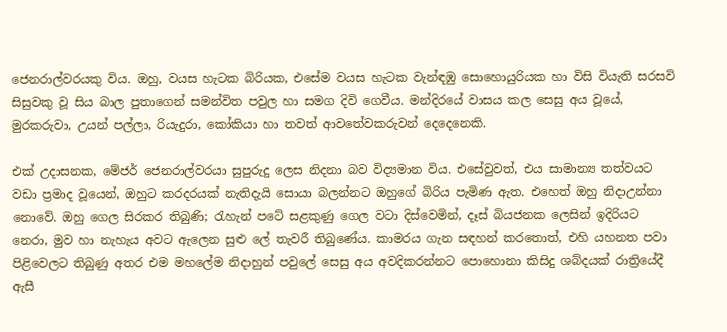ජෙනරාල්වරයකු විය. ඔහු, වයස හැටක බිරියක, එසේම වයස හැටක වැන්ඳඹු සොහොයුරියක හා විසි වියැති සරසවි සිසුවකු වූ සිය බාල පුතාගෙන් සමන්විත පවුල හා සමග දිවි ගෙවීය. මන්දිරයේ වාසය කල සෙසු අය වූයේ, මුරකරුවා, උයන් පල්ලා, රියැදුරා, කෝකියා හා තවත් ආවතේවකරුවන් දෙදෙනෙකි.

එක් උදාසනක, මේජර් ජෙනරාල්වරයා සුපුරුදු ලෙස නිදනා බව විද්‍යමාන විය. එසේවුවත්, එය සාමාන්‍ය තත්වයට වඩා ප්‍රමාද වූයෙන්, ඔහුට කරදරයක් නැතිදැයි සොයා බලන්නට ඔහුගේ බිරිය පැමිණ ඇත. එහෙත් ඔහු නිදාඋන්නා නොවේ. ඔහු ගෙල සිරකර තිබුණි; රැහැන් පටේ සළකුණු ගෙල වටා දිස්වෙමින්, දෑස් බියජනක ලෙසින් ඉදිරියට නෙරා, මුව හා නැහැය අවට ඇලෙන සුළු ලේ තැවරී තිබුණේය. කාමරය ගැන සඳහන් කරතොත්, එහි යහනත පවා පිළිවෙලට තිබුණු අතර එම මහලේම නිදාහුන් පවුලේ සෙසු අය අවදිකරන්නට පොහොනා කිසිදු ශබ්දයක් රාත්‍රියේදී ඇසී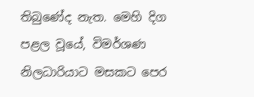තිබුණේද නැත. මෙහි දිග පළල වූයේ, විමර්ශණ නිලධාරියාට මසකට පෙර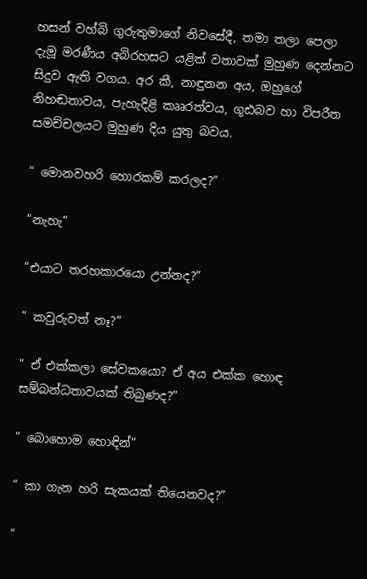හසන් වහ්බි ගුරුතුමාගේ නිවසේදී, තමා තලා පෙලා දැමූ මරණීය අබිරහසට යළිත් වතාවක් මුහුණ දෙන්නට සිදුව ඇති වගය. අර කී, නාඳුනන අය, ඔහුගේ නිහඬතාවය, පැහැදිළි කෲරත්වය, ගූඪබව හා විපරීත සමච්චලයට මුහුණ දිය යුතු බවය.

“ මොනවහරි හොරකම් කරලද?”

“නැහැ”

“එයාට තරහකාරයො උන්නද?”

“ කවුරුවත් නෑ?”

“ ඒ එක්කලා සේවකයො? ඒ අය එක්ක හොඳ සම්බන්ධතාවයක් තිබුණද?”

“ බොහොම හොඳින්”

“ කා ගැන හරි සැකයක් තියෙනවද?”

“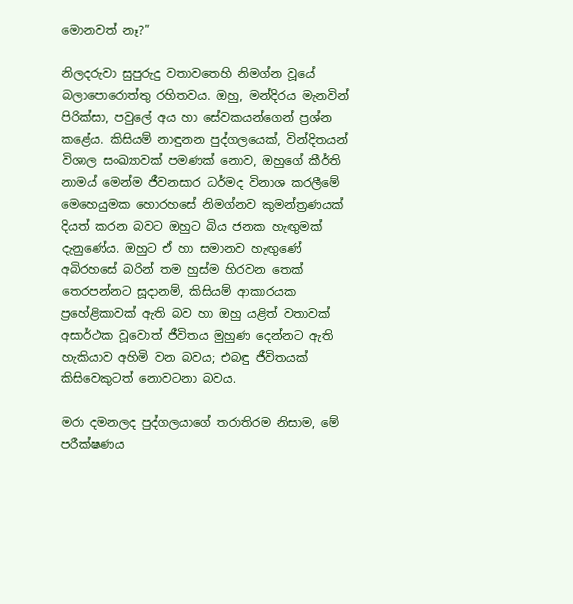මොනවත් නෑ?”

නිලදරුවා සුපුරුදු වතාවතෙහි නිමග්න වූයේ බලාපොරොත්තු රහිතවය. ඔහු, මන්දිරය මැනවින් පිරික්සා, පවුලේ අය හා සේවකයන්ගෙන් ප්‍රශ්න කළේය. කිසියම් නාඳුනන පුද්ගලයෙක්, වින්දිතයන් විශාල සංඛ්‍යාවක් පමණක් නොව, ඔහුගේ කීර්ති නාමය් මෙන්ම ජීවනසාර ධර්මද විනාශ කරලීමේ මෙහෙයුමක හොරහසේ නිමග්නව කුමන්ත්‍රණයක් දියත් කරන බවට ඔහුට බිය ජනක හැඟුමක් දැනුණේය. ඔහුට ඒ හා සමානව හැඟුණේ අබිරහසේ බරින් තම හුස්ම හිරවන තෙක් තෙරපන්නට සූදානම්, කිසියම් ආකාරයක ප්‍රහේළිකාවක් ඇති බව හා ඔහු යළිත් වතාවක් අසාර්ථක වූවොත් ජීවිතය මුහුණ දෙන්නට ඇති හැකියාව අහිමි වන බවය; එබඳු ජීවිතයක් කිසිවෙකුටත් නොවටනා බවය.

මරා දමනලද පුද්ගලයාගේ තරාතිරම නිසාම, මේ පරීක්ෂණය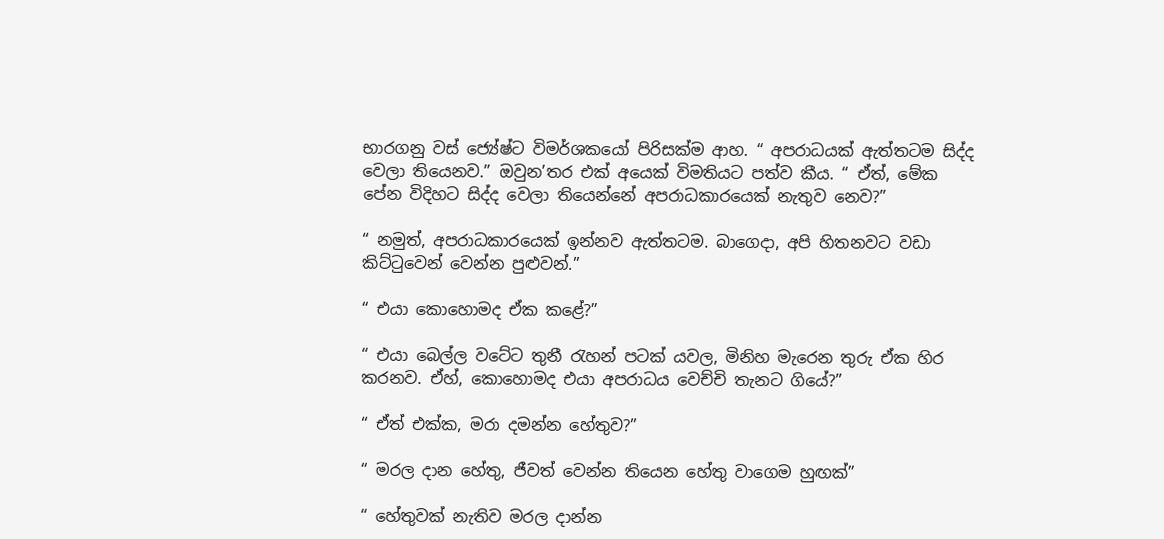භාරගනු වස් ජ්‍යේෂ්ට විමර්ශකයෝ පිරිසක්ම ආහ. “ අපරාධයක් ඇත්තටම සිද්ද වෙලා තියෙනව.” ඔවුන’තර එක් අයෙක් විමතියට පත්ව කීය. “ ඒත්, මේක පේන විදිහට සිද්ද වෙලා තියෙන්නේ අපරාධකාරයෙක් නැතුව නෙව?”

“ නමුත්, අපරාධකාරයෙක් ඉන්නව ඇත්තටම. බාගෙදා, අපි හිතනවට වඩා කිට්ටුවෙන් වෙන්න පුළුවන්.”

“ එයා කොහොමද ඒක කළේ?”

“ එයා බෙල්ල වටේට තුනී රැහන් පටක් යවල, මිනිහ මැරෙන තුරු ඒක හිර කරනව. ඒහ්, කොහොමද එයා අපරාධය වෙච්චි තැනට ගියේ?”

“ ඒත් එක්ක, මරා දමන්න හේතුව?”

“ මරල දාන හේතු, ජීවත් වෙන්න තියෙන හේතු වාගෙම හුඟක්”

“ හේතුවක් නැතිව මරල දාන්න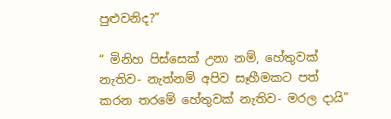පුළුවනිද?”

“ මිනිහ පිස්සෙක් උනා නම්, හේතුවක් නැතිව- නැත්නම් අපිව සෑහීමකට පත් කරන තරමේ හේතුවක් නැතිව- මරල දායි”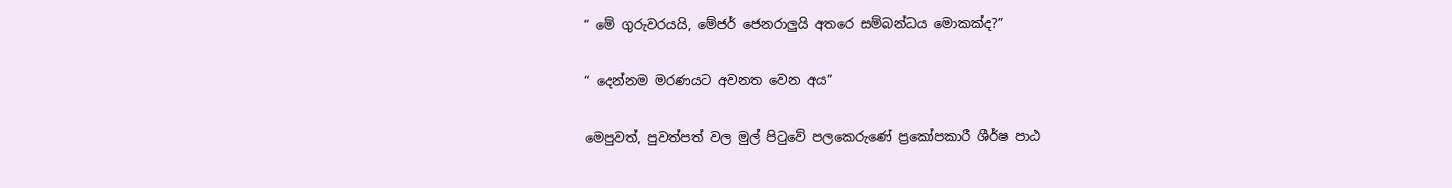“ මේ ගුරුවරයයි, මේජර් ජෙනරාලුයි අතරෙ සම්බන්ධය මොකක්ද?”

“ දෙන්නම මරණයට අවනත වෙන අය”

මෙපුවත්, පුවත්පත් වල මුල් පිටුවේ පලකෙරුණේ ප්‍රකෝපකාරී ශීර්ෂ පාඨ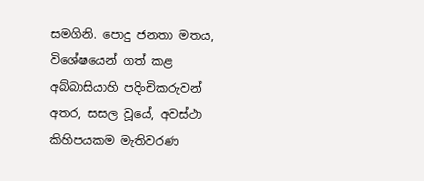සමගිනි. පොදු ජනතා මතය, විශේෂයෙන් ගත් කළ අබ්බාසියාහි පදිංචිකරුවන් අතර, සසල වූයේ, අවස්ථා කිහිපයකම මැතිවරණ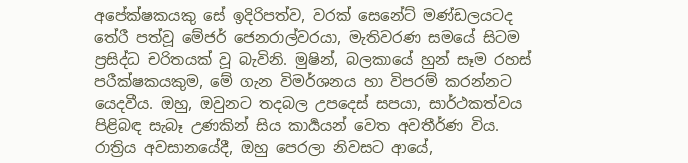අපේක්ෂකයකු සේ ඉදිරිපත්ව, වරක් සෙනේට් මණ්ඩලයටද තේරී පත්වූ මේජර් ජෙනරාල්වරයා, මැතිවරණ සමයේ සිටම ප්‍රසිද්ධ චරිතයක් වූ බැවිනි. මුෂින්, බලකායේ හුන් සෑම රහස් පරීක්ෂකයකුම, මේ ගැන විමර්ශනය හා විපරම් කරන්නට යෙදවීය. ඔහු, ඔවුනට තදබල උපදෙස් සපයා, සාර්ථකත්වය පිළිබඳ සැබෑ උණකින් සිය කාර්‍යයන් වෙත අවතීර්ණ විය. රාත්‍රිය අවසානයේදී, ඔහු පෙරලා නිවසට ආයේ,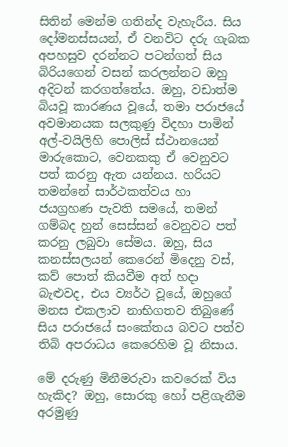සිතින් මෙන්ම ගතින්ද වැහැරීය. සිය දෝමනස්සයන්, ඒ වනවිට දරු ගැබක අපහසුව දරන්නට පටන්ගත් සිය බිරියගෙන් වසන් කරලන්නට ඔහු අදිටන් කරගත්තේය. ඔහු, වඩාත්ම බියවූ කාරණය වූයේ, තමා පරාජයේ අවමානයක සලකුණු විදහා පාමින් අල්-වයිලිහි පොලිස් ස්ථානයෙන් මාරුකොට, වෙනකකු ඒ වෙනුවට පත් කරනු ඇත යන්නය. හරියට තමන්නේ සාර්ථකත්වය හා ජයග්‍රහණ පැවති සමයේ, තමන් ගම්බද හුන් සෙස්සන් වෙනුවට පත් කරනු ලබුවා සේමය. ඔහු, සිය කනස්සලයන් කෙරෙන් මිදෙනු වස්, කව් පොත් කියවීම අත් හදා බැළුවද, එය ව්‍යර්ථ වූයේ, ඔහුගේ මනස එකලාව නාභිගතව තිබුණේ සිය පරාජයේ සංකේතය බවට පත්ව තිබි අපරාධය කෙරෙහිම වූ නිසාය.

මේ දරුණු මිනීමරුවා කවරෙක් විය හැකිද? ඔහු, සොරකු හෝ පළිගැනීම අරමුණු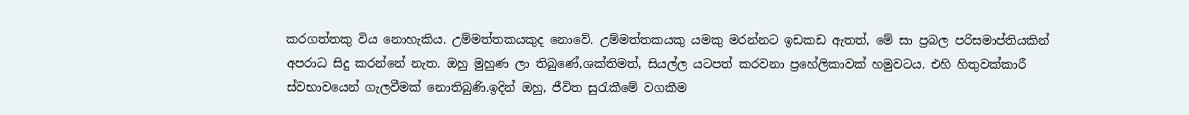කරගත්තකු විය නොහැකිය. උම්මත්තකයකුද නොවේ. උම්මත්තකයකු යමකු මරන්නට ඉඩකඩ ඇතත්, මේ සා ප්‍රබල පරිසමාප්තියකින් අපරාධ සිදු කරන්නේ නැත. ඔහු මුහුණ ලා තිබුණේ,ශක්තිමත්, සියල්ල යටපත් කරවනා ප්‍රහේලිකාවක් හමුවටය. එහි හිතුවක්කාරී ස්වභාවයෙන් ගැලවීමක් නොතිබුණි.ඉදින් ඔහු, ජීවිත සුරැකීමේ වගකීම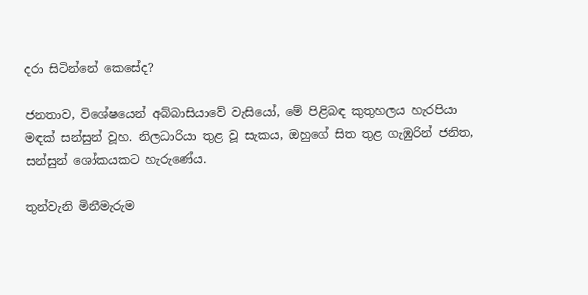දරා සිටින්නේ කෙසේද?

ජනතාව, විශේෂයෙන් අබ්බාසියාවේ වැසියෝ, මේ පිළිබඳ කුතුහලය හැරපියා මඳක් සන්සුන් වූහ. නිලධාරියා තුළ වූ සැකය, ඔහුගේ සිත තුළ ගැඹුරින් ජනිත, සන්සුන් ශෝකයකට හැරුණේය.

තුන්වැනි මිනීමැරුම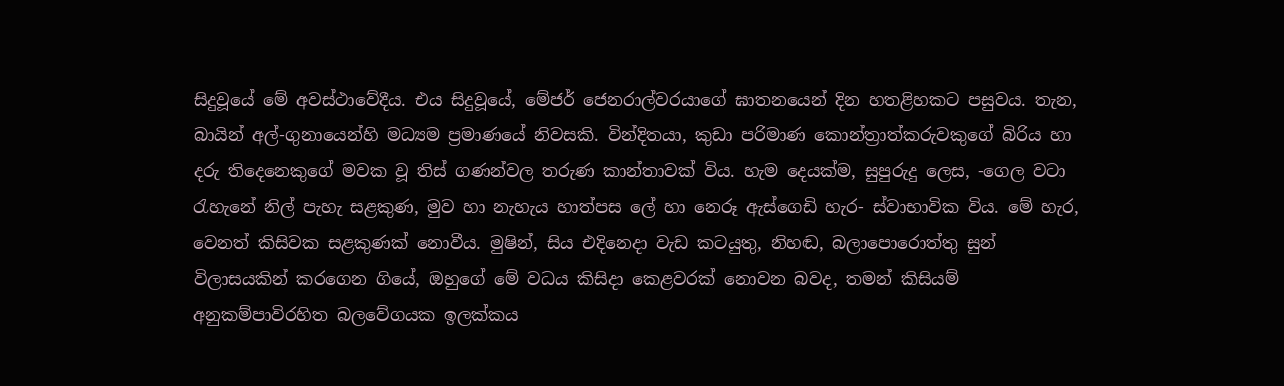සිදුවූයේ මේ අවස්ථාවේදීය. එය සිදුවූයේ, මේජර් ජෙනරාල්වරයාගේ ඝාතනයෙන් දින හතළිහකට පසුවය. තැන, බායින් අල්-ගුනායෙන්හි මධ්‍යම ප්‍රමාණයේ නිවසකි. වින්දිතයා, කුඩා පරිමාණ කොන්ත්‍රාත්කරුවකුගේ බිරිය හා දරු තිදෙනෙකුගේ මවක වූ තිස් ගණන්වල තරුණ කාන්තාවක් විය. හැම දෙයක්ම, සුපුරුදු ලෙස, -ගෙල වටා රැහැනේ නිල් පැහැ සළකුණ, මුව හා නැහැය හාත්පස ලේ හා නෙරූ ඇස්ගෙඩි හැර- ස්වාභාවික විය. මේ හැර, වෙනත් කිසිවක සළකුණක් නොවීය. මුෂින්, සිය එදිනෙදා වැඩ කටයුතු, නිහඬ, බලාපොරොත්තු සුන් විලාසයකින් කරගෙන ගියේ, ඔහුගේ මේ වධය කිසිදා කෙළවරක් නොවන බවද, තමන් කිසියම් අනුකම්පාවිරහිත බලවේගයක ඉලක්කය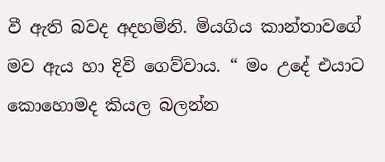වී ඇති බවද අදහමිනි. මියගිය කාන්තාවගේ මව ඇය හා දිවි ගෙව්වාය. “ මං උදේ එයාට කොහොමද කියල බලන්න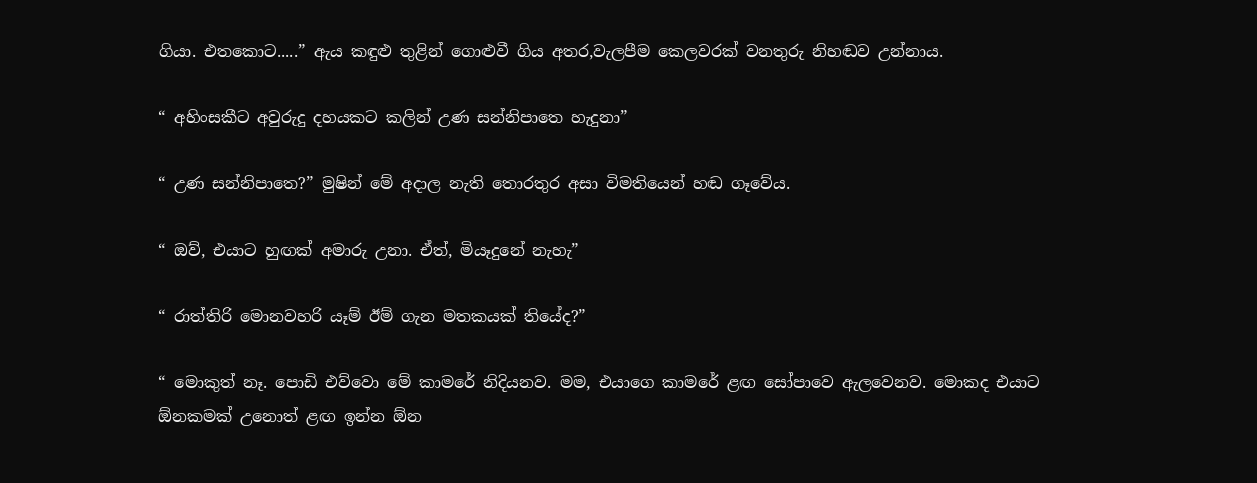ගියා. එතකොට.....” ඇය කඳුළු තුළින් ගොළුවී ගිය අතර,වැලපීම කෙලවරක් වනතුරු නිහඬව උන්නාය.

“ අහිංසකීට අවුරුදු දහයකට කලින් උණ සන්නිපාතෙ හැදුනා”

“ උණ සන්නිපාතෙ?” මුෂින් මේ අදාල නැති තොරතුර අසා විමතියෙන් හඬ ගෑවේය.

“ ඔව්, එයාට හුඟක් අමාරු උනා. ඒත්, මියෑදුනේ නැහැ”

“ රාත්තිරි මොනවහරි යෑම් ඊම් ගැන මතකයක් තියේද?”

“ මොකුත් නෑ. පොඩි එව්වො මේ කාමරේ නිදියනව. මම, එයාගෙ කාමරේ ළඟ සෝපාවෙ ඇලවෙනව. මොකද එයාට ඕනකමක් උනොත් ළඟ ඉන්න ඕන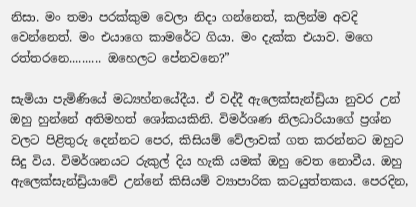නිසා. මං තමා පරක්කුම වෙලා නිදා ගන්නෙත්, කලින්ම අවදි වෙන්නෙත්. මං එයාගෙ කාමරේට ගියා. මං දැක්ක එයාව. මගෙ රත්තරනෙ.......... ඔහෙලට පේනවනෙ?”

සැමියා පැමිණියේ මධ්‍යහ්නයේදීය. ඒ වද්දී ඇලෙක්සැන්ඩ්‍රියා නුවර උන් ඔහු හුන්නේ අතිමහත් ශෝකයකිනි. විමර්ශණ නිලධාරියාගේ ප්‍රශ්න වලට පිළිතුරු දෙන්නට පෙර, කිසියම් වේලාවක් ගත කරන්නට ඔහුට සිදු විය. විමර්ශනයට රුකුල් දිය හැකි යමක් ඔහු වෙත නොවීය. ඔහු ඇලෙක්සැන්ඩ්‍රියාවේ උන්නේ කිසියම් ව්‍යාපාරික කටයුත්තකය. පෙරදින,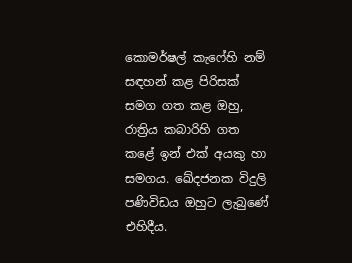කොමර්ෂල් කැෆේහි නම් සඳහන් කළ පිරිසක් සමග ගත කළ ඔහු, රාත්‍රිය කබාරිහි ගත කළේ ඉන් එක් අයකු හා සමගය. ඛේදජනක විදුලි පණිවිඩය ඔහුට ලැබුණේ එහිදීය.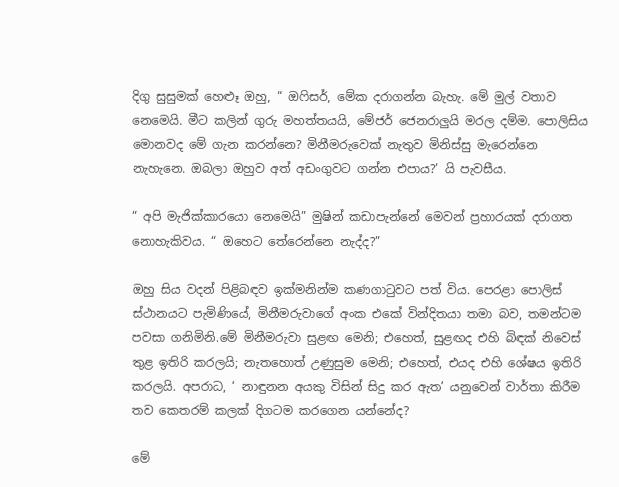දිගු සුසුමක් හෙළූ ඔහු, “ ඔෆිසර්, මේක දරාගන්න බැහැ. මේ මුල් වතාව නෙමෙයි. මීට කලින් ගුරු මහත්තයයි, මේජර් ජෙනරාලුයි මරල දම්ම. පොලිසිය මොනවද මේ ගැන කරන්නෙ? මිනීමරුවෙක් නැතුව මිනිස්සු මැරෙන්නෙ නැහැනෙ. ඔබලා ඔහුව අත් අඩංගුවට ගන්න එපාය?’ යි පැවසීය.

“ අපි මැජික්කාරයො නෙමෙයි” මුෂින් කඩාපැන්නේ මෙවන් ප්‍රහාරයක් දරාගත නොහැකිවය. “ ඔහෙට තේරෙන්නෙ නැද්ද?”

ඔහු සිය වදන් පිළිබඳව ඉක්මනින්ම කණගාටුවට පත් විය. පෙරළා පොලිස් ස්ථානයට පැමිණියේ, මිනීමරුවාගේ අංක එකේ වින්දිතයා තමා බව, තමන්ටම පවසා ගනිමිනි.මේ මිනීමරුවා සුළඟ මෙනි; එහෙත්, සුළඟද එහි බිඳක් නිවෙස් තුළ ඉතිරි කරලයි; නැතහොත් උණුසුම මෙනි; එහෙත්, එයද එහි ශේෂය ඉතිරි කරලයි. අපරාධ, ‘ නාඳුනන අයකු විසින් සිදු කර ඇත’ යනුවෙන් වාර්තා කිරීම තව කෙතරම් කලක් දිගටම කරගෙන යන්නේද?

මේ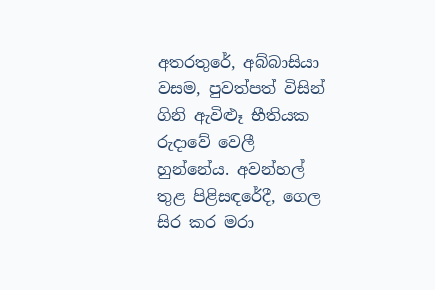අතරතුරේ, අබ්බාසියා වසම, පුවත්පත් විසින් ගිනි ඇවිළූ භීතියක රුදාවේ වෙලී හුන්නේය. අවන්හල් තුළ පිළිසඳරේදී, ගෙල සිර කර මරා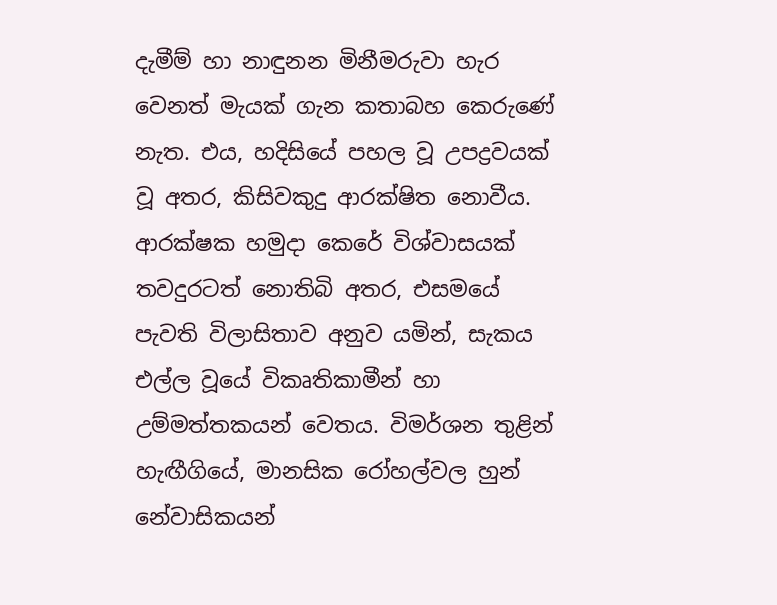දැමීම් හා නාඳුනන මිනීමරුවා හැර වෙනත් මැයක් ගැන කතාබහ කෙරුණේ නැත. එය, හදිසියේ පහල වූ උපද්‍රවයක් වූ අතර, කිසිවකුදු ආරක්ෂිත නොවීය. ආරක්ෂක හමුදා කෙරේ විශ්වාසයක් තවදුරටත් නොතිබි අතර, එසමයේ පැවති විලාසිතාව අනුව යමින්, සැකය එල්ල වූයේ විකෘතිකාමීන් හා උම්මත්තකයන් වෙතය. විමර්ශන තුළින් හැඟීගියේ, මානසික රෝහල්වල හුන් නේවාසිකයන්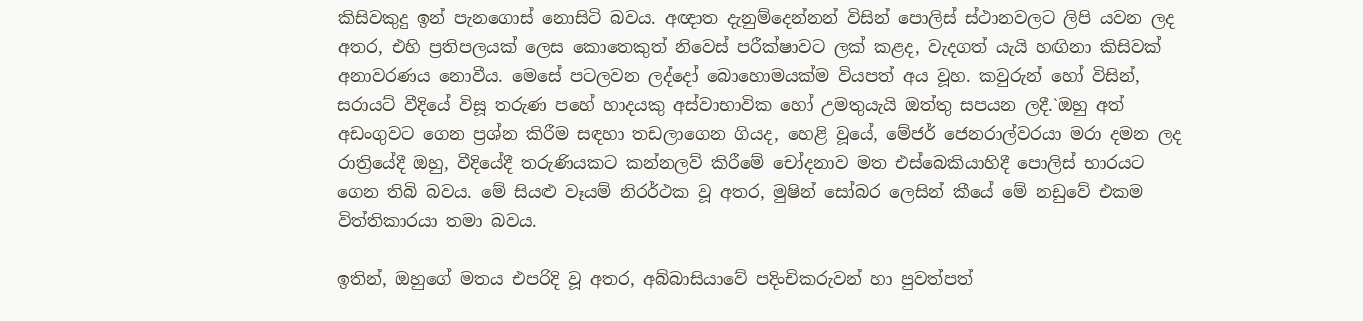කිසිවකුදු ඉන් පැනගොස් නොසිටි බවය. අඥාත දැනුම්දෙන්නන් විසින් පොලිස් ස්ථානවලට ලිපි යවන ලද අතර, එහි ප්‍රතිපලයක් ලෙස කොතෙකුත් නිවෙස් පරීක්ෂාවට ලක් කළද, වැදගත් යැයි හඟිනා කිසිවක් අනාවරණය නොවීය. මෙසේ පටලවන ලද්දෝ බොහොමයක්ම වියපත් අය වූහ. කවුරුන් හෝ විසින්, සරායට් වීදියේ විසූ තරුණ පහේ හාදයකු අස්වාභාවික හෝ උමතුයැයි ඔත්තු සපයන ලදී.`ඔහු අත් අඩංගුවට ගෙන ප්‍රශ්න කිරීම සඳහා තඩලාගෙන ගියද, හෙළි වූයේ, මේජර් ජෙනරාල්වරයා මරා දමන ලද රාත්‍රියේදී ඔහු, වීදියේදී තරුණියකට කන්නලව් කිරීමේ චෝදනාව මත එස්බෙකියාහිදී පොලිස් භාරයට ගෙන තිබි බවය. මේ සියළු වෑයම් නිරර්ථක වූ අතර, මුෂින් සෝබර ලෙසින් කීයේ මේ නඩුවේ එකම විත්තිකාරයා තමා බවය.

ඉතින්, ඔහුගේ මතය එපරිදි වූ අතර, අබ්බාසියාවේ පදිංචිකරුවන් හා පුවත්පත්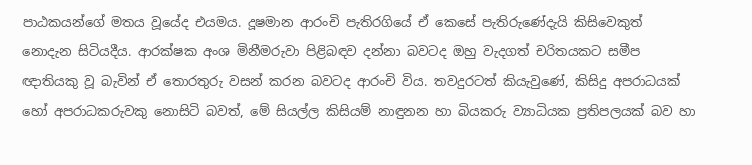පාඨකයන්ගේ මතය වූයේද එයමය. දූෂමාන ආරංචි පැතිරගියේ ඒ කෙසේ පැතිරුණේදැයි කිසිවෙකුත් නොදැන සිටියදීය. ආරක්ෂක අංශ මිනීමරුවා පිළිබඳව දන්නා බවටද ඔහු වැදගත් චරිතයකට සමීප ඥාතියකු වූ බැවින් ඒ තොරතුරු වසන් කරන බවටද ආරංචි විය. තවදුරටත් කියැවුණේ, කිසිදු අපරාධයක් හෝ අපරාධකරුවකු නොසිටි බවත්, මේ සියල්ල කිසියම් නාඳුනන හා බියකරු ව්‍යාධියක ප්‍රතිපලයක් බව හා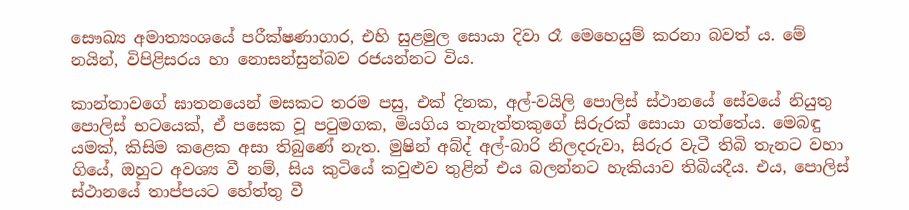සෞඛ්‍ය අමාත්‍යංශයේ පරීක්ෂණාගාර, එහි සුළමුල සොයා දිවා රෑ මෙහෙයුම් කරනා බවත් ය. මේ නයින්, විපිළිසරය හා නොසන්සුන්බව රජයන්නට විය.

කාන්තාවගේ ඝාතනයෙන් මසකට තරම පසු, එක් දිනක, අල්-වයිලි පොලිස් ස්ථානයේ සේවයේ නියුතු පොලිස් භටයෙක්, ඒ පසෙක වූ පටුමගක, මියගිය තැනැත්තකුගේ සිරුරක් සොයා ගත්තේය. මෙබඳු යමක්, කිසිම කළෙක අසා තිබුණේ නැත. මුෂින් අබ්ද් අල්-බාරි නිලදරුවා, සිරුර වැටී තිබි තැනට වහා ගියේ, ඔහුට අවශ්‍ය වී නම්, සිය කුටියේ කවුළුව තුළින් එය බලන්නට හැකියාව තිබියදීය. එය, පොලිස් ස්ථානයේ තාප්පයට හේත්තු වී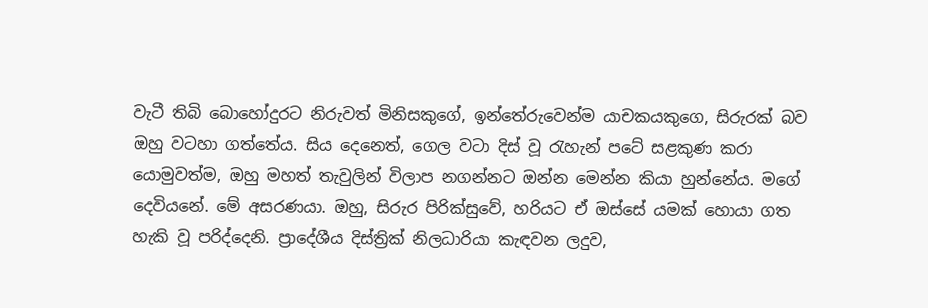වැටී තිබි බොහෝදුරට නිරුවත් මිනිසකුගේ, ඉන්තේරුවෙන්ම යාචකයකුගෙ, සිරුරක් බව ඔහු වටහා ගත්තේය. සිය දෙනෙත්, ගෙල වටා දිස් වූ රැහැන් පටේ සළකුණ කරා යොමුවත්ම, ඔහු මහත් තැවුලින් විලාප නගන්නට ඔන්න මෙන්න කියා හුන්නේය. මගේ දෙවියනේ. මේ අසරණයා. ඔහු, සිරුර පිරික්සුවේ, හරියට ඒ ඔස්සේ යමක් හොයා ගත හැකි වූ පරිද්දෙනි. ප්‍රාදේශීය දිස්ත්‍රික් නිලධාරියා කැඳවන ලදුව,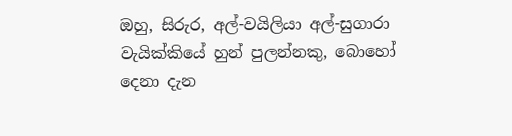ඔහු, සිරුර, අල්-වයිලියා අල්-සුගාරා වැයික්කියේ හුන් පුලන්නකු, බොහෝ දෙනා දැන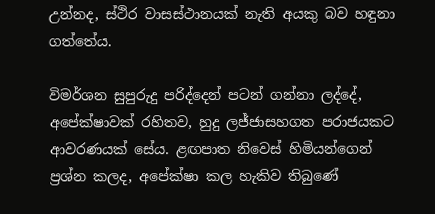උන්නද, ස්ථිර වාසස්ථානයක් නැති අයකු බව හඳුනා ගත්තේය.

විමර්ශන සුපුරුදු පරිද්දෙන් පටන් ගන්නා ලද්දේ, අපේක්ෂාවක් රහිතව, හුදු ලජ්ජාසහගත පරාජයකට ආවරණයක් සේය. ළඟපාත නිවෙස් හිමියන්ගෙන් ප්‍රශ්න කලද, අපේක්ෂා කල හැකිව තිබුණේ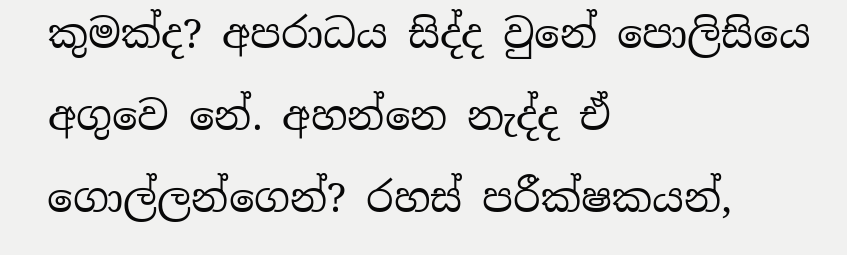කුමක්ද? අපරාධය සිද්ද වුනේ පොලිසියෙ අගුවෙ නේ. අහන්නෙ නැද්ද ඒ ගොල්ලන්ගෙන්? රහස් පරීක්ෂකයන්,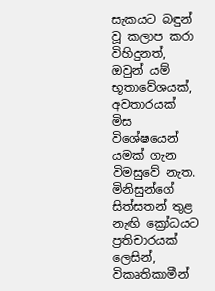සැකයට බඳුන් වූ කලාප කරා විහිදුනත්, ඔවුන් යම් භූතාවේශයක්, අවතාරයක් මිස විශේෂයෙන් යමක් ගැන විමසුවේ නැත. මිනිසුන්ගේ සිත්සතන් තුළ නැඟි ක්‍රෝධයට ප්‍රතිචාරයක් ලෙසින්, විකෘතිකාමීන්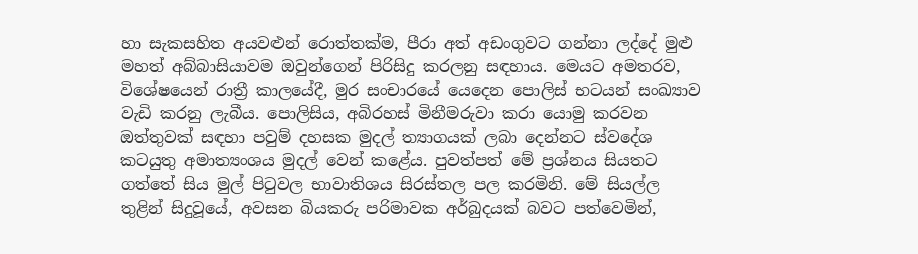හා සැකසහිත අයවළුන් රොත්තක්ම, පීරා අත් අඩංගුවට ගන්නා ලද්දේ මුළු මහත් අබ්බාසියාවම ඔවුන්ගෙන් පිරිසිදු කරලනු සඳහාය. මෙයට අමතරව, විශේෂයෙන් රාත්‍රී කාලයේදී, මුර සංචාරයේ යෙදෙන පොලිස් භටයන් සංඛ්‍යාව වැඩි කරනු ලැබීය. පොලිසිය, අබිරහස් මිනීමරුවා කරා යොමු කරවන ඔත්තුවක් සඳහා පවුම් දහසක මුදල් ත්‍යාගයක් ලබා දෙන්නට ස්වදේශ කටයුතු අමාත්‍යංශය මුදල් වෙන් කළේය. පුවත්පත් මේ ප්‍රශ්නය සියතට ගත්තේ සිය මුල් පිටුවල භාවාතිශය සිරස්තල පල කරමිනි. මේ සියල්ල තුළින් සිදුවූයේ, අවසන බියකරු පරිමාවක අර්බුදයක් බවට පත්වෙමින්,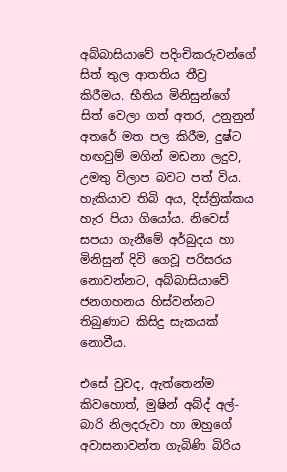අබ්බාසියාවේ පදිංචිකරුවන්ගේ සිත් තුල ආතතිය තීව්‍ර කිරීමය. භීතිය මිනිසුන්ගේ සිත් වෙලා ගත් අතර, උනුනුන් අතරේ මත පල කිරීම, දුෂ්ට හඟවුම් මගින් මඩනා ලදුව, උමතු විලාප බවට පත් විය. හැකියාව තිබි අය, දිස්ත්‍රික්කය හැර පියා ගියෝය. නිවෙස් සපයා ගැනීමේ අර්බුදය හා මිනිසුන් දිවි ගෙවූ පරිසරය නොවන්නට, අබ්බාසියාවේ ජනගහනය හිස්වන්නට තිබුණාට කිසිදු සැකයක් නොවීය.

එසේ වුවද, ඇත්තෙන්ම කිවහොත්, මුෂින් අබ්ද් අල්-බාරි නිලදරුවා හා ඔහුගේ අවාසනාවන්ත ගැබිණි බිරිය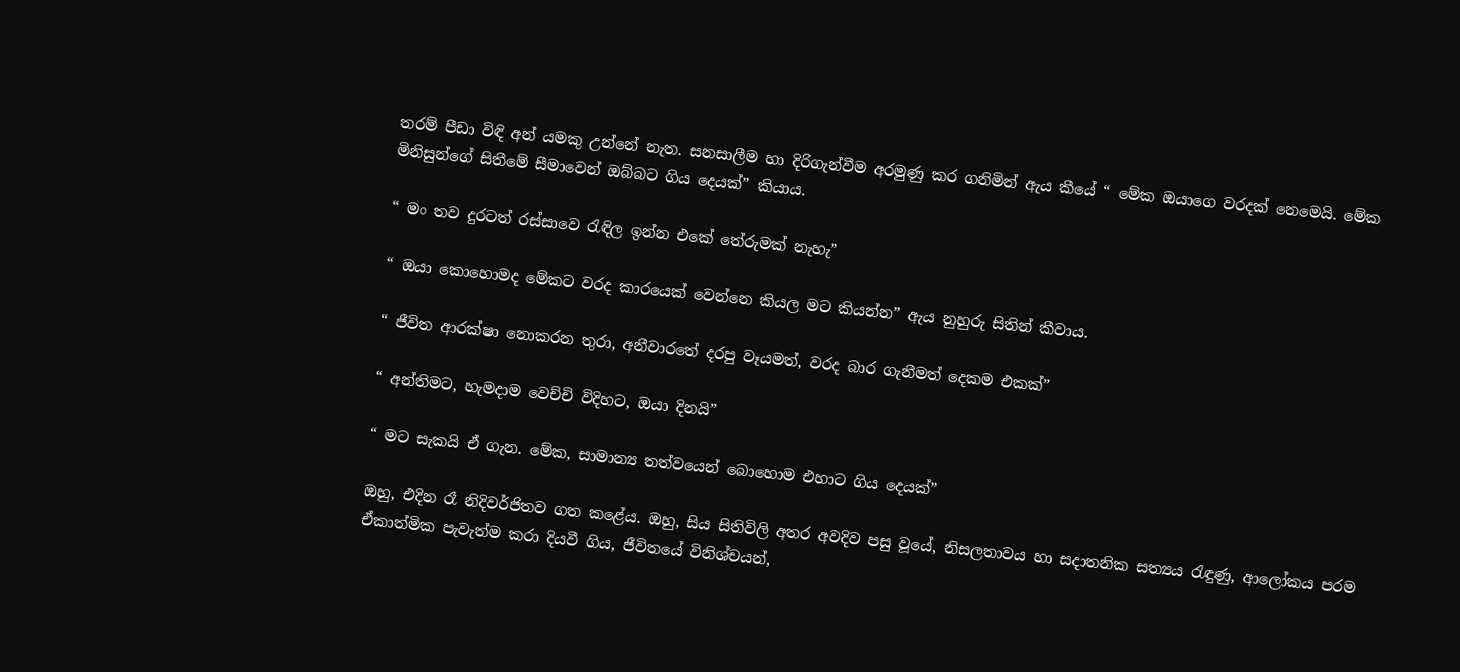තරම් පීඩා විඳි අන් යමකු උන්නේ නැත. සනසාලීම හා දිරිගැන්වීම අරමුණු කර ගනිමින් ඇය කීයේ “ මේක ඔයාගෙ වරදක් නෙමෙයි. මේක මිනිසුන්ගේ සිතීමේ සීමාවෙන් ඔබ්බට ගිය දෙයක්” කියාය.

“ මං තව දුරටත් රස්සාවෙ රැඳිල ඉන්න එකේ තේරුමක් නැහැ”

“ ඔයා කොහොමද මේකට වරද කාරයෙක් වෙන්නෙ කියල මට කියන්න” ඇය නුහුරු සිතින් කීවාය.

“ ජීවිත ආරක්ෂා නොකරන තුරා, අනීවාරතේ දරපු වෑයමත්, වරද බාර ගැනීමත් දෙකම එකක්”

“ අන්තිමට, හැමදාම වෙච්චි විදිහට, ඔයා දිනයි”

“ මට සැකයි ඒ ගැන. මේක, සාමාන්‍ය තත්වයෙන් බොහොම එහාට ගිය දෙයක්”

ඔහු, එදින රෑ නිදිවර්ජිතව ගත කළේය. ඔහු, සිය සිතිවිලි අතර අවදිව පසු වූයේ, නිසලතාවය හා සදාතනික සත්‍යය රැඳුණු, ආලෝකය පරම ඒකාත්මික පැවැත්ම කරා දියවී ගිය, ජීවිතයේ විනිශ්චයන්,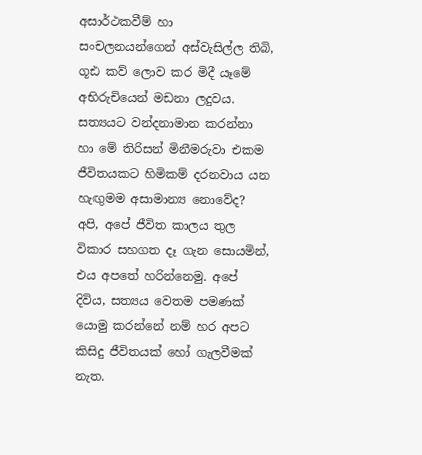අසාර්ථකවීම් හා සංචලනයන්ගෙන් අස්වැසිල්ල තිබි, ගූඪ කව් ලොව කර මිදී යෑමේ අභිරුචියෙන් මඩනා ලදුවය. සත්‍යයට වන්දනාමාන කරන්නා හා මේ තිරිසන් මිනීමරුවා එකම ජීවිතයකට හිමිකම් දරනවාය යන හැඟුමම අසාමාන්‍ය නොවේද? අපි, අපේ ජීවිත කාලය තුල විකාර සහගත දෑ ගැන සොයමින්, එය අපතේ හරින්නෙමු. අපේ දිවිය, සත්‍යය වෙතම පමණක් යොමු කරන්නේ නම් හර අපට කිසිදු ජීවිතයක් හෝ ගැලවීමක් නැත.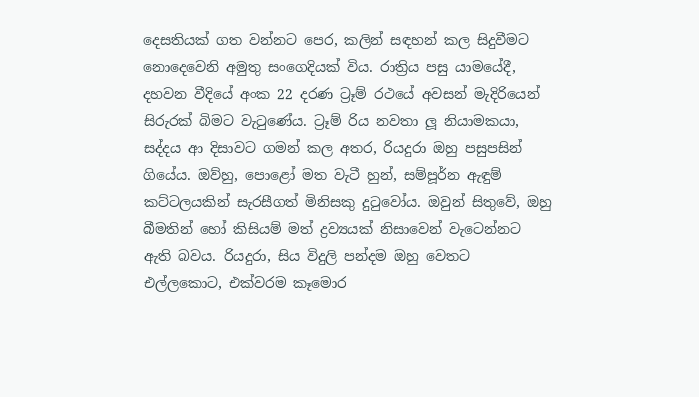දෙසතියක් ගත වන්නට පෙර, කලින් සඳහන් කල සිදුවීමට නොදෙවෙනි අමුතු සංගෙදියක් විය. රාත්‍රිය පසු යාමයේදී, දහවන වීදියේ අංක 22 දරණ ට්‍රෑම් රථයේ අවසන් මැදිරියෙන් සිරුරක් බිමට වැටුණේය. ට්‍රෑම් රිය නවතා ලූ නියාමකයා, සද්දය ආ දිසාවට ගමන් කල අතර, රියදුරා ඔහු පසුපසින් ගියේය. ඔව්හු, පොළෝ මත වැටී හුන්, සම්පූර්න ඇඳුම් කට්ටලයකින් සැරසීගත් මිනිසකු දුටුවෝය. ඔවුන් සිතුවේ, ඔහු බීමතින් හෝ කිසියම් මත් ද්‍රව්‍යයක් නිසාවෙන් වැටෙන්නට ඇති බවය. රියදුරා, සිය විදුලි පන්දම ඔහු වෙතට එල්ලකොට, එක්වරම කෑමොර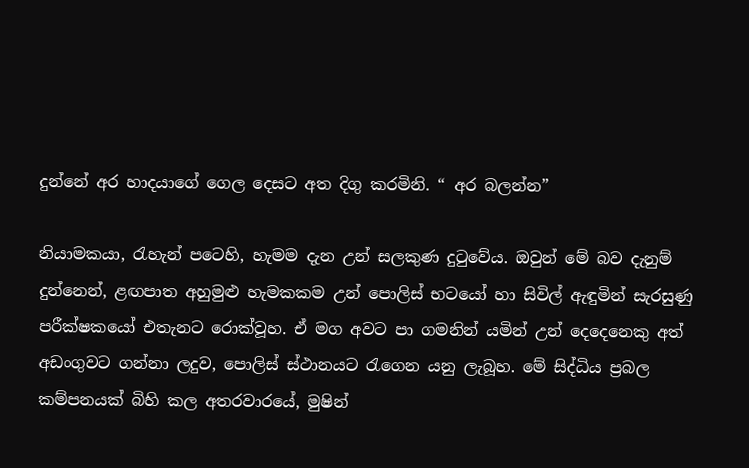දුන්නේ අර හාදයාගේ ගෙල දෙසට අත දිගු කරමිනි. “ අර බලන්න”

නියාමකයා, රැහැන් පටෙහි, හැමම දැන උන් සලකුණ දුටුවේය. ඔවුන් මේ බව දැනුම් දුන්නෙන්, ළඟපාත අහුමුළු හැමකකම උන් පොලිස් භටයෝ හා සිවිල් ඇඳුමින් සැරසුණු පරීක්ෂකයෝ එතැනට රොක්වූහ. ඒ මග අවට පා ගමනින් යමින් උන් දෙදෙනෙකු අත් අඩංගුවට ගන්නා ලදුව, පොලිස් ස්ථානයට රැගෙන යනු ලැබූහ. මේ සිද්ධිය ප්‍රබල කම්පනයක් බිහි කල අතරවාරයේ, මුෂින්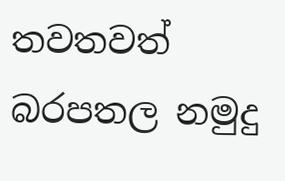තවතවත් බරපතල නමුදු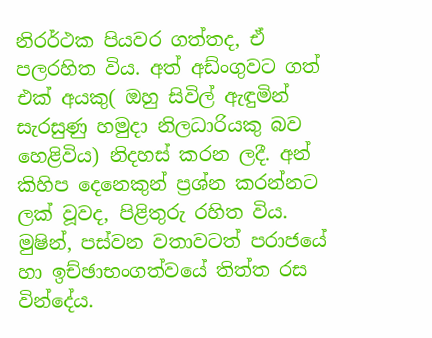නිරර්ථක පියවර ගත්තද, ඒ පලරහිත විය. අත් අඩ්ංගුවට ගත් එක් අයකු( ඔහු සිවිල් ඇඳුමින් සැරසුණු හමුදා නිලධාරියකු බව හෙළිවිය) නිදහස් කරන ලදී. අන් කිහිප දෙනෙකුන් ප්‍රශ්න කරන්නට ලක් වූවද, පිළිතුරු රහිත විය. මුෂින්, පස්වන වතාවටත් පරාජයේ හා ඉච්ඡාභංගත්වයේ තිත්ත රස වින්දේය.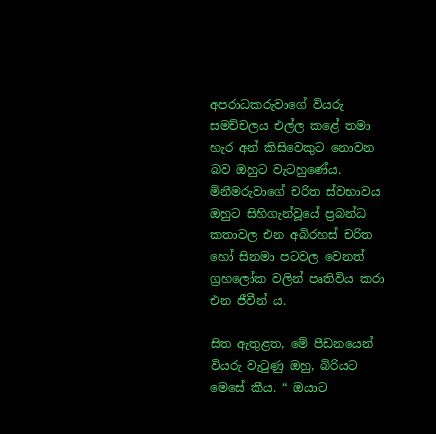අපරාධකරුවාගේ වියරු සමච්චලය එල්ල කළේ තමා හැර අන් කිසිවෙකුට නොවන බව ඔහුට වැටහුණේය. මිනීමරුවාගේ චරිත ස්වභාවය ඔහුට සිහිගැන්වූයේ ප්‍රබන්ධ කතාවල එන අබිරහස් චරිත හෝ සිනමා පටවල වෙනත් ග්‍රහලෝක වලින් පෘතිවිය කරා එන ජීවීන්‍ ය.

සිත ඇතුළත, මේ පීඩනයෙන් වියරු වැටුණු ඔහු, බිරියට මෙසේ කීය. “ ඔයාට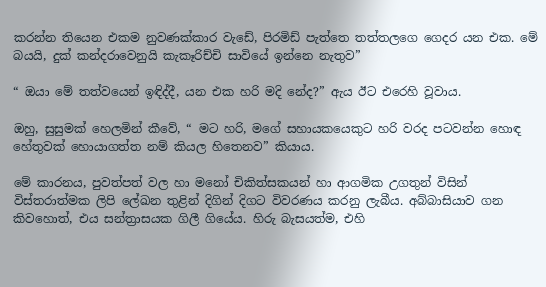කරන්න තියෙන එකම නුවණක්කාර වැඩේ, පිරමිඩ් පැත්තෙ තත්තලගෙ ගෙදර යන එක. මේ බයයි, දුක් කන්දරාවෙනුයි කැකෑරිච්චි සාවියේ ඉන්නෙ නැතුව”

“ ඔයා මේ තත්වයෙන් ඉඳිද්දී, යන එක හරි මදි නේද?” ඇය ඊට එරෙහි වූවාය.

ඔහු, සුසුමක් හෙලමින් කීවේ, “ මට හරි, මගේ සහායකයෙකුට හරි වරද පටවන්න හොඳ හේතුවක් හොයාගත්ත නම් කියල හිතෙනව” කියාය.

මේ කාරනය, පුවත්පත් වල හා මනෝ චිකිත්සකයන් හා ආගමික උගතුන් විසින් විස්තරාත්මක ලිපි ලේඛන තුළින් දිගින් දිගට විවරණය කරනු ලැබීය. අබ්බාසියාව ගන කිවහොත්, එය සන්ත්‍රාසයක ගිලී ගියේය. හිරු බැසයත්ම, එහි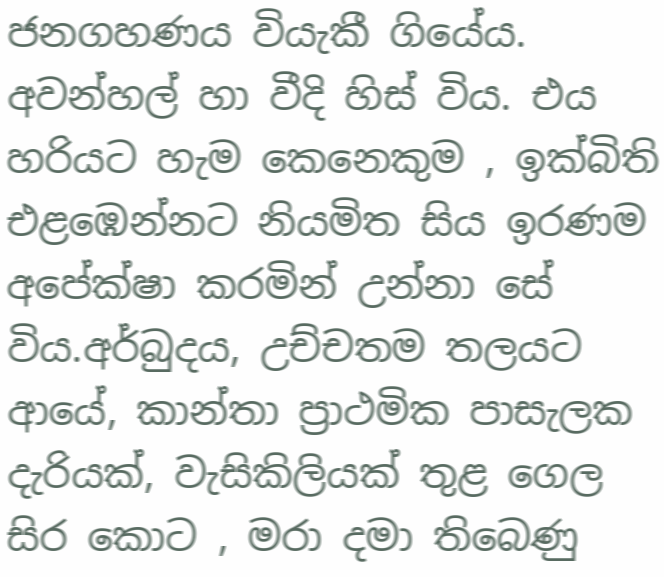ජනගහණය වියැකී ගියේය. අවන්හල් හා වීදි හිස් විය. එය හරියට හැම කෙනෙකුම , ඉක්බිති එළඹෙන්නට නියමිත සිය ඉරණම අපේක්ෂා කරමින් උන්නා සේ විය.අර්බුදය, උච්චතම තලයට ආයේ, කාන්තා ප්‍රාථමික පාසැලක දැරියක්, වැසිකිලියක් තුළ ගෙල සිර කොට , මරා දමා තිබෙණු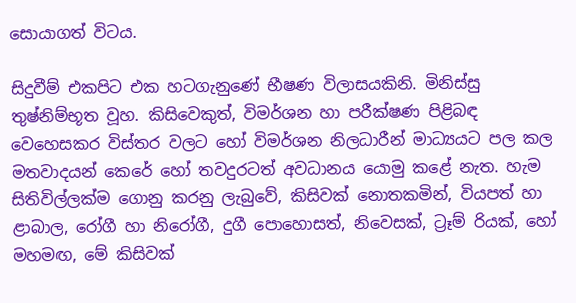සොයාගත් විටය.

සිදුවීම් එකපිට එක හටගැනුණේ භීෂණ විලාසයකිනි. මිනිස්සු තුෂ්නිම්භූත වූහ. කිසිවෙකුත්, විමර්ශන හා පරීක්ෂණ පිළිබඳ වෙහෙසකර විස්තර වලට හෝ විමර්ශන නිලධාරීන් මාධ්‍යයට පල කල මතවාදයන් කෙරේ හෝ තවදුරටත් අවධානය යොමු කළේ නැත. හැම සිතිවිල්ලක්ම ගොනු කරනු ලැබුවේ, කිසිවක් නොතකමින්, වියපත් හා ළාබාල, රෝගී හා නිරෝගී, දුගී පොහොසත්, නිවෙසක්, ට්‍රෑම් රියක්, හෝ මහමඟ, මේ කිසිවක්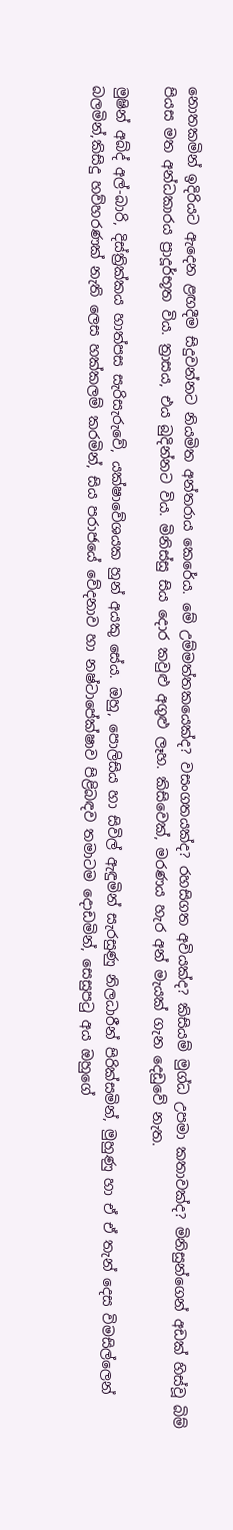නොතකමින් ඉදිරියට ඇදෙන ළඟදීම සිදුවන්නට නියමිත අන්තරාය කෙරේය. මේ උම්මත්තකයෙක්ද? වසංගතයක්ද? රහසිගත අවියක්ද? කිසියම් මුග්ධ උපමා කතාවක්ද? මිනිසුන්ගෙන් අඩක් හිස්වූ බිම් පියස මත අන්ධකාරය ප්‍රාදූර්භූත විය. ත්‍රාසය, එය බුදින්නට විය. මිනිස්සු සිය දොර කවුළු අගුළු ලෑහ. කිසිවෙක්, මරණය හැර අන් මැයක් ගැන දෙඩුවේ නැත.

මුෂින් අබ්ද් අල්-බාරි, දිස්ත්‍රික්කය හාත්පස සැරිසැරුවේ, යක්ෂාවේශයක හුන් අයකු සේය. ඔහු, පොලිසිය හා සිවිල් ඇඳුමින් සැරසුණු නිලධාරීන් පිරික්සමින්, මුහුණු හා ඒ ඒ තැන් දෙස විමසිල්ලෙන් බලමින්,කිසිදු හව්හරණක් නැති ලෙස හක්කලම් කරමින්, සිය පරාජයේ වේදනාව හා නෂ්ටාපේක්ෂාව පිළිබඳව තමාටම දොඩමින්, සෙසුපටු අය ඔහුගේ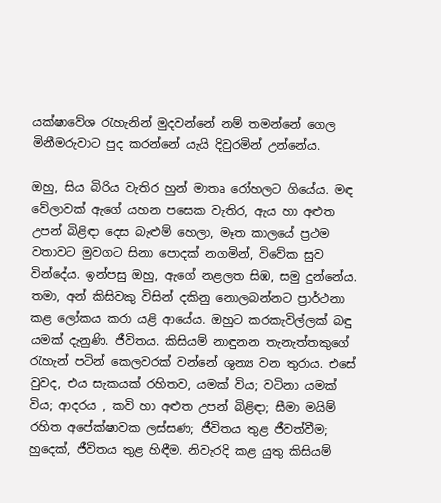යක්ෂාවේශ රැහැනින් මුදවන්නේ නම් තමන්නේ ගෙල මිනීමරුවාට පුද කරන්නේ යැයි දිවුරමින් උන්නේය.

ඔහු, සිය බිරිය වැතිර හුන් මාතෘ රෝහලට ගියේය. මඳ වේලාවක් ඇගේ යහන පසෙක වැතිර, ඇය හා අළුත උපන් බිළිඳා දෙස බැළුම් හෙලා, මෑත කාලයේ ප්‍රථම වතාවට මුවගට සිනා පොදක් නගමින්, විවේක සුව වින්දේය. ඉන්පසු ඔහු, ඇගේ නළලත සිඹ, සමු දුන්නේය. තමා, අන් කිසිවකු විසින් දකිනු නොලබන්නට ප්‍රාර්ථනා කළ ලෝකය කරා යළි ආයේය. ඔහුට කරකැවිල්ලක් බඳු යමක් දැනුණි. ජීවිතය. කිසියම් නාඳුනන තැනැත්තකුගේ රැහැන් පටින් කෙලවරක් වන්නේ ශුන්‍ය වන තුරාය. එසේ වුවද, එය සැකයක් රහිතව, යමක් විය; වටිනා යමක් විය; ආදරය , කවි හා අළුත උපන් බිළිඳා; සීමා මයිම් රහිත අපේක්ෂාවක ලස්සණ; ජීවිතය තුළ ජීවත්වීම; හුදෙක්, ජීවිතය තුළ හිඳීම. නිවැරදි කළ යුතු කිසියම්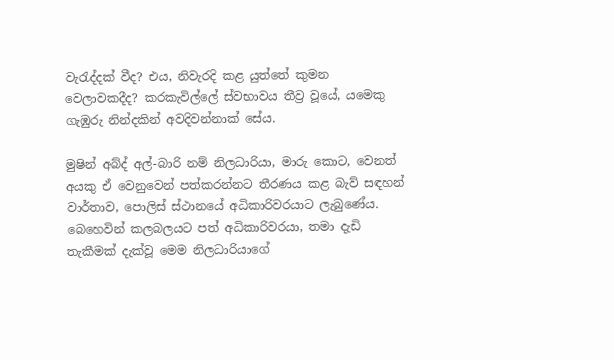වැරැද්දක් වීද? එය, නිවැරදි කළ යුත්තේ කුමන වෙලාවකදීද? කරකැවිල්ලේ ස්වභාවය තීව්‍ර වූයේ, යමෙකු ගැඹුරු නින්දකින් අවදිවන්නාක් සේය.

මුෂින් අබ්ද් අල්-බාරි නම් නිලධාරියා, මාරු කොට, වෙනත් අයකු ඒ වෙනුවෙන් පත්කරන්නට තීරණය කළ බැව් සඳහන් වාර්තාව, පොලිස් ස්ථානයේ අධිකාරිවරයාට ලැබුණේය. බෙහෙවින් කලබලයට පත් අධිකාරිවරයා, තමා දැඩි තැකීමක් දැක්වූ මෙම නිලධාරියාගේ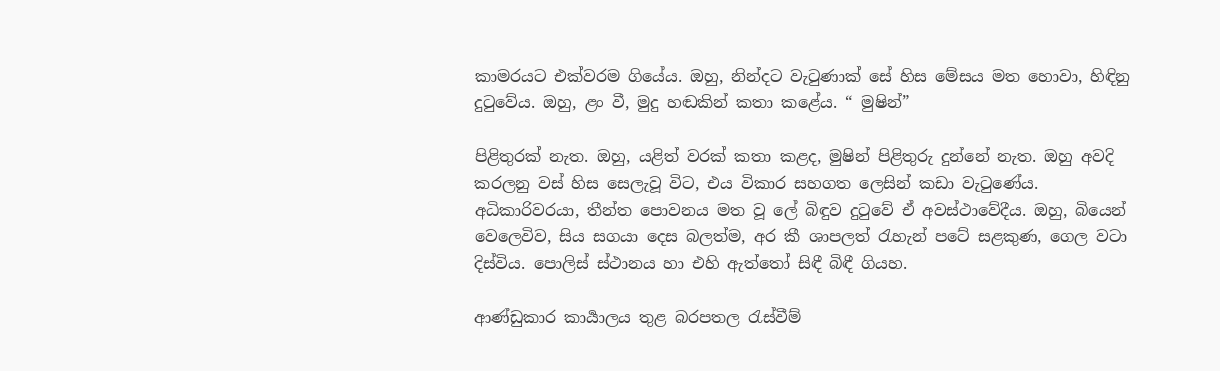කාමරයට එක්වරම ගියේය. ඔහු, නින්දට වැටුණාක් සේ හිස මේසය මත හොවා, හිඳිනු දුටුවේය. ඔහු, ළං වී, මුදු හඬකින් කතා කළේය. “ මුෂින්”

පිළිතුරක් නැත. ඔහු, යළිත් වරක් කතා කළද, මුෂින් පිළිතුරු දුන්නේ නැත. ඔහු අවදි කරලනු වස් හිස සෙලැවූ විට, එය විකාර සහගත ලෙසින් කඩා වැටුණේය. අධිකාරිවරයා, තීන්ත පොවනය මත වූ ලේ බිඳුව දුටුවේ ඒ අවස්ථාවේදීය. ඔහු, බියෙන් වෙලෙවිව, සිය සගයා දෙස බලත්ම, අර කී ශාපලත් රැහැන් පටේ සළකුණ, ගෙල වටා දිස්විය. පොලිස් ස්ථානය හා එහි ඇත්තෝ සිඳී බිඳී ගියහ.

ආණ්ඩුකාර කාර්‍යාලය තුළ බරපතල රැස්වීම්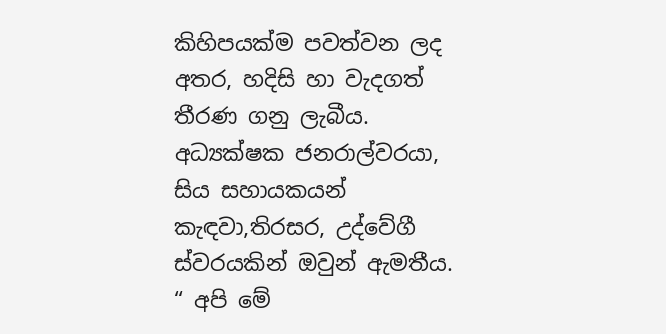කිහිපයක්ම පවත්වන ලද අතර, හදිසි හා වැදගත් තීරණ ගනු ලැබීය. අධ්‍යක්ෂක ජනරාල්වරයා, සිය සහායකයන් කැඳවා,තිරසර, උද්වේගී ස්වරයකින් ඔවුන් ඇමතීය. “ අපි මේ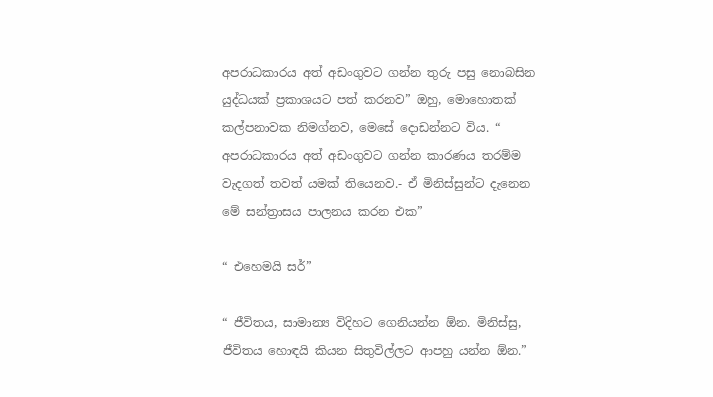අපරාධකාරය අත් අඩංගුවට ගන්න තුරු පසු නොබසින යුද්ධයක් ප්‍රකාශයට පත් කරනව” ඔහු, මොහොතක් කල්පනාවක නිමග්නව, මෙසේ දොඩන්නට විය. “ අපරාධකාරය අත් අඩංගුවට ගන්න කාරණය තරම්ම වැදගත් තවත් යමක් තියෙනව.- ඒ මිනිස්සුන්ට දැනෙන මේ සන්ත්‍රාසය පාලනය කරන එක”

“ එහෙමයි සර්”

“ ජීවිතය, සාමාන්‍ය විදිහට ගෙනියන්න ඕන. මිනිස්සු, ජීවිතය හොඳයි කියන සිතුවිල්ලට ආපහු යන්න ඕන.”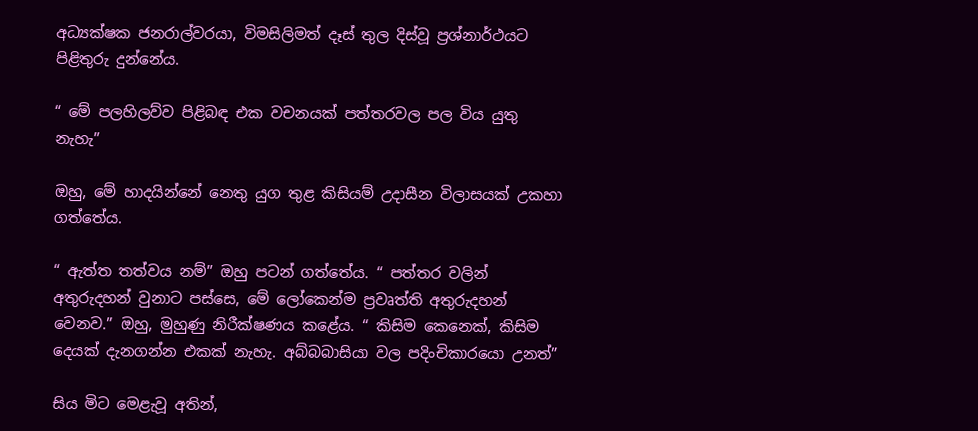අධ්‍යක්ෂක ජනරාල්වරයා, විමසිලිමත් දෑස් තුල දිස්වූ ප්‍රශ්නාර්ථයට පිළිතුරු දුන්නේය.

“ මේ පලහිලව්ව පිළිබඳ එක වචනයක් පත්තරවල පල විය යුතු නැහැ”

ඔහු, මේ හාදයින්නේ නෙතු යුග තුළ කිසියම් උදාසීන විලාසයක් උකහා ගත්තේය.

“ ඇත්ත තත්වය නම්” ඔහු පටන් ගත්තේය. “ පත්තර වලින් අතුරුදහන් වුනාට පස්සෙ, මේ ලෝකෙන්ම ප්‍රවෘත්ති අතුරුදහන් වෙනව.” ඔහු, මුහුණු නිරීක්ෂණය කළේය. “ කිසිම කෙනෙක්, කිසිම දෙයක් දැනගන්න එකක් නැහැ. අබ්බබාසියා වල පදිංචිකාරයො උනත්”

සිය මිට මෙළැවූ අතින්,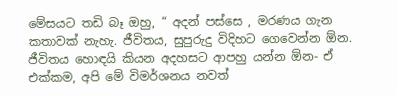මේසයට තඩි බෑ ඔහු, “ අදන් පස්සෙ , මරණය ගැන කතාවක් නැහැ. ජීවිතය, සුපුරුදු විදිහට ගෙවෙන්න ඕන. ජීවිතය හොඳයි කියන අදහසට ආපහු යන්න ඕන- ඒ එක්කම, අපි මේ විමර්ශනය නවත්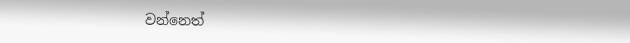වන්නෙත්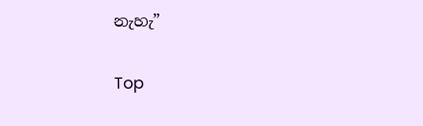නැහැ”

Top